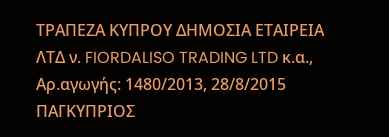ΤΡΑΠΕΖΑ ΚΥΠΡΟΥ ΔΗΜΟΣΙΑ ΕΤΑΙΡΕΙΑ ΛΤΔ ν. FIORDALISO TRADING LTD κ.α., Αρ.αγωγής: 1480/2013, 28/8/2015 ΠΑΓΚΥΠΡΙΟΣ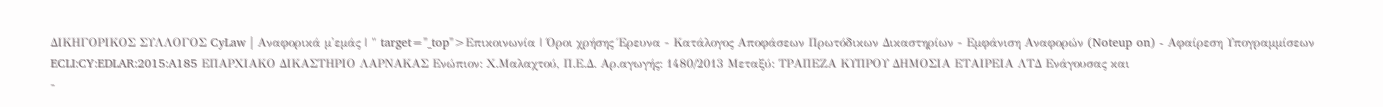ΔΙΚΗΓΟΡΙΚΟΣ ΣΥΛΛΟΓΟΣ CyLaw | Αναφορικά μ'εμάς | " target="_top">Επικοινωνία | Όροι χρήσης Έρευνα - Κατάλογος Αποφάσεων Πρωτόδικων Δικαστηρίων - Εμφάνιση Αναφορών (Noteup on) - Αφαίρεση Υπογραμμίσεων ECLI:CY:EDLAR:2015:A185 ΕΠΑΡΧΙΑΚΟ ΔΙΚΑΣΤΗΡΙΟ ΛΑΡΝΑΚΑΣ Ενώπιον: Χ.Μαλαχτού, Π.Ε.Δ. Αρ.αγωγής: 1480/2013 Μεταξύ: ΤΡΑΠΕΖΑ ΚΥΠΡΟΥ ΔΗΜΟΣΙΑ ΕΤΑΙΡΕΙΑ ΛΤΔ Ενάγουσας και
-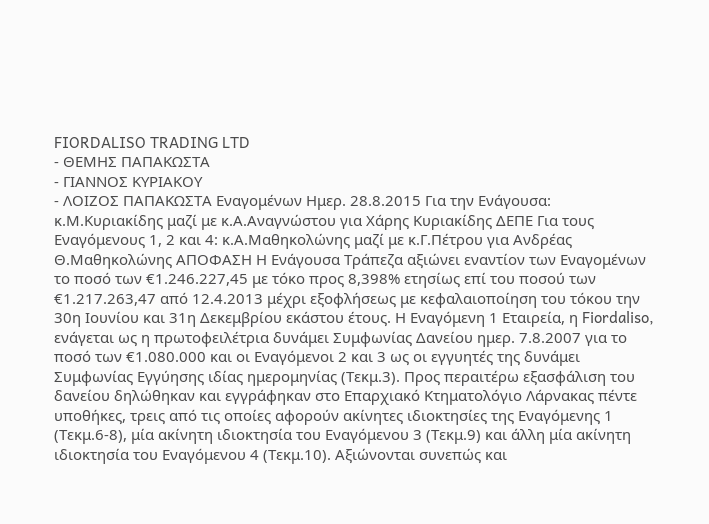FIORDALISO TRADING LTD
- ΘΕΜΗΣ ΠΑΠΑΚΩΣΤΑ
- ΓΙΑΝΝΟΣ ΚΥΡΙΑΚΟΥ
- ΛΟΙΖΟΣ ΠΑΠΑΚΩΣΤΑ Εναγομένων Ημερ. 28.8.2015 Για την Ενάγουσα: κ.Μ.Κυριακίδης μαζί με κ.Α.Αναγνώστου για Χάρης Κυριακίδης ΔΕΠΕ Για τους Εναγόμενους 1, 2 και 4: κ.Α.Μαθηκολώνης μαζί με κ.Γ.Πέτρου για Ανδρέας Θ.Μαθηκολώνης ΑΠΟΦΑΣΗ Η Ενάγουσα Τράπεζα αξιώνει εναντίον των Εναγομένων το ποσό των €1.246.227,45 με τόκο προς 8,398% ετησίως επί του ποσού των €1.217.263,47 από 12.4.2013 μέχρι εξοφλήσεως με κεφαλαιοποίηση του τόκου την 30η Ιουνίου και 31η Δεκεμβρίου εκάστου έτους. Η Εναγόμενη 1 Εταιρεία, η Fiordaliso, ενάγεται ως η πρωτοφειλέτρια δυνάμει Συμφωνίας Δανείου ημερ. 7.8.2007 για το ποσό των €1.080.000 και οι Εναγόμενοι 2 και 3 ως οι εγγυητές της δυνάμει Συμφωνίας Εγγύησης ιδίας ημερομηνίας (Τεκμ.3). Προς περαιτέρω εξασφάλιση του δανείου δηλώθηκαν και εγγράφηκαν στο Επαρχιακό Κτηματολόγιο Λάρνακας πέντε υποθήκες, τρεις από τις οποίες αφορούν ακίνητες ιδιοκτησίες της Εναγόμενης 1 (Τεκμ.6-8), μία ακίνητη ιδιοκτησία του Εναγόμενου 3 (Τεκμ.9) και άλλη μία ακίνητη ιδιοκτησία του Εναγόμενου 4 (Τεκμ.10). Αξιώνονται συνεπώς και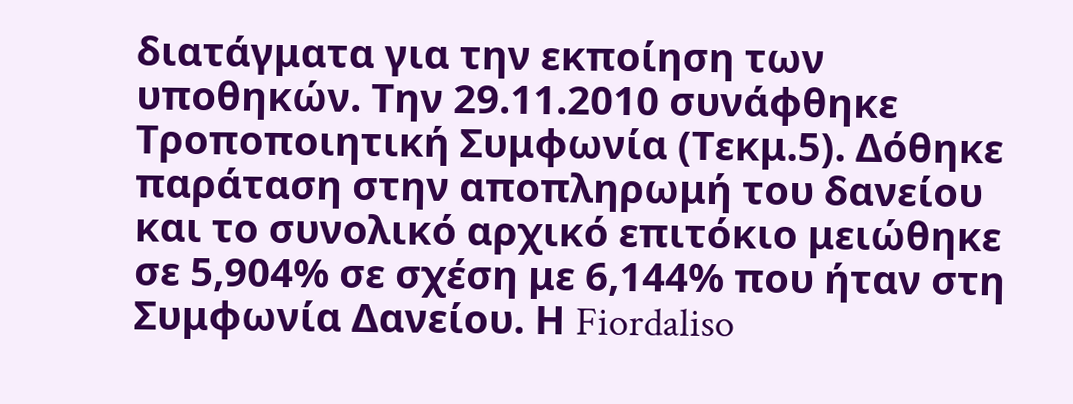διατάγματα για την εκποίηση των υποθηκών. Την 29.11.2010 συνάφθηκε Τροποποιητική Συμφωνία (Τεκμ.5). Δόθηκε παράταση στην αποπληρωμή του δανείου και το συνολικό αρχικό επιτόκιο μειώθηκε σε 5,904% σε σχέση με 6,144% που ήταν στη Συμφωνία Δανείου. Η Fiordaliso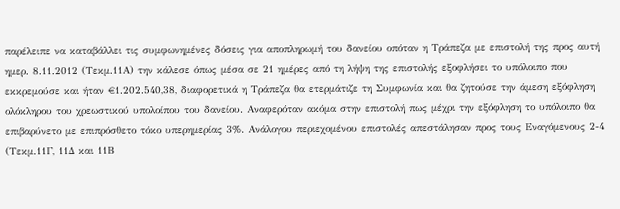παρέλειπε να καταβάλλει τις συμφωνημένες δόσεις για αποπληρωμή του δανείου οπόταν η Τράπεζα με επιστολή της προς αυτή ημερ. 8.11.2012 (Τεκμ.11Α) την κάλεσε όπως μέσα σε 21 ημέρες από τη λήψη της επιστολής εξοφλήσει το υπόλοιπο που εκκρεμούσε και ήταν €1.202.540,38, διαφορετικά η Τράπεζα θα ετερμάτιζε τη Συμφωνία και θα ζητούσε την άμεση εξόφληση ολόκληρου του χρεωστικού υπολοίπου του δανείου. Αναφερόταν ακόμα στην επιστολή πως μέχρι την εξόφληση το υπόλοιπο θα επιβαρύνετο με επιπρόσθετο τόκο υπερημερίας 3%. Ανάλογου περιεχομένου επιστολές απεστάλησαν προς τους Εναγόμενους 2-4 (Τεκμ.11Γ, 11Δ και 11Β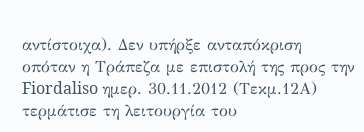αντίστοιχα). Δεν υπήρξε ανταπόκριση οπόταν η Τράπεζα με επιστολή της προς την Fiordaliso ημερ. 30.11.2012 (Τεκμ.12Α) τερμάτισε τη λειτουργία του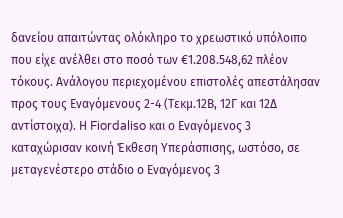δανείου απαιτώντας ολόκληρο το χρεωστικό υπόλοιπο που είχε ανέλθει στο ποσό των €1.208.548,62 πλέον τόκους. Ανάλογου περιεχομένου επιστολές απεστάλησαν προς τους Εναγόμενους 2-4 (Τεκμ.12Β, 12Γ και 12Δ αντίστοιχα). Η Fiordaliso και ο Εναγόμενος 3 καταχώρισαν κοινή Έκθεση Υπεράσπισης, ωστόσο, σε μεταγενέστερο στάδιο ο Εναγόμενος 3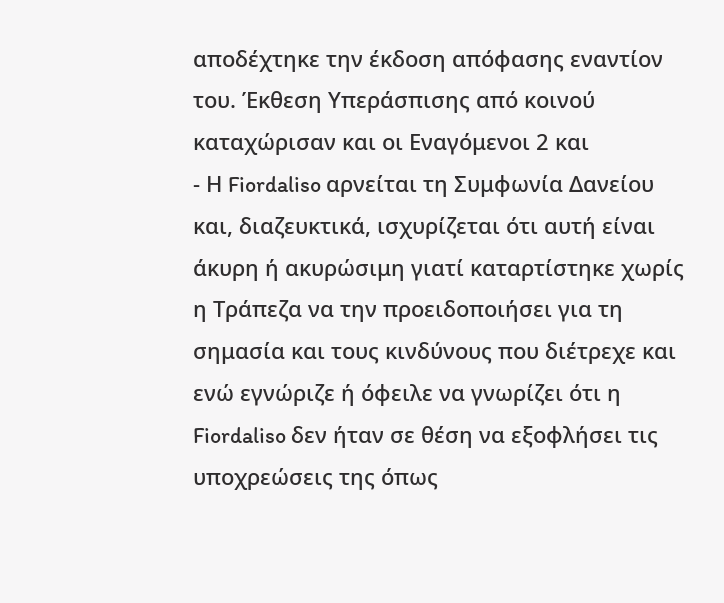αποδέχτηκε την έκδοση απόφασης εναντίον του. Έκθεση Υπεράσπισης από κοινού καταχώρισαν και οι Εναγόμενοι 2 και
- Η Fiordaliso αρνείται τη Συμφωνία Δανείου και, διαζευκτικά, ισχυρίζεται ότι αυτή είναι άκυρη ή ακυρώσιμη γιατί καταρτίστηκε χωρίς η Τράπεζα να την προειδοποιήσει για τη σημασία και τους κινδύνους που διέτρεχε και ενώ εγνώριζε ή όφειλε να γνωρίζει ότι η Fiordaliso δεν ήταν σε θέση να εξοφλήσει τις υποχρεώσεις της όπως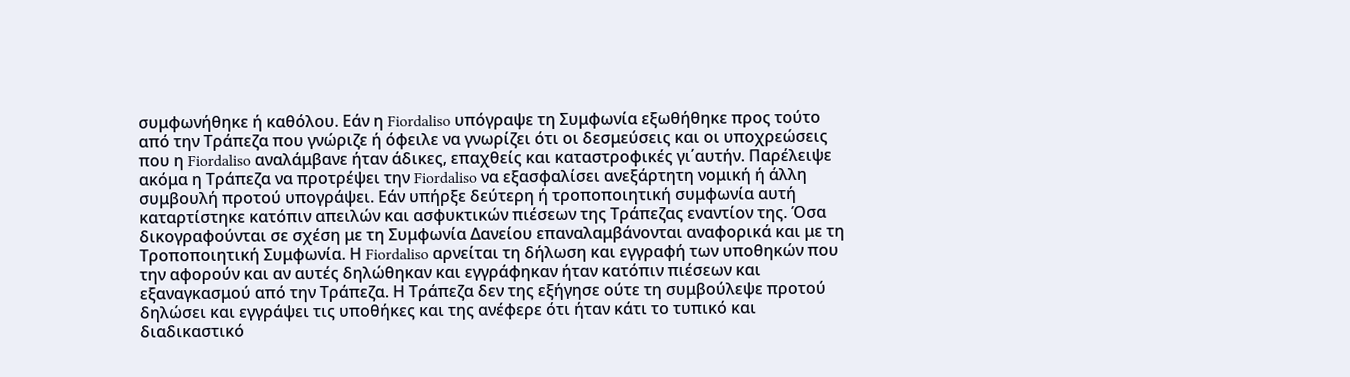συμφωνήθηκε ή καθόλου. Εάν η Fiordaliso υπόγραψε τη Συμφωνία εξωθήθηκε προς τούτο από την Τράπεζα που γνώριζε ή όφειλε να γνωρίζει ότι οι δεσμεύσεις και οι υποχρεώσεις που η Fiordaliso αναλάμβανε ήταν άδικες, επαχθείς και καταστροφικές γι΄αυτήν. Παρέλειψε ακόμα η Τράπεζα να προτρέψει την Fiordaliso να εξασφαλίσει ανεξάρτητη νομική ή άλλη συμβουλή προτού υπογράψει. Εάν υπήρξε δεύτερη ή τροποποιητική συμφωνία αυτή καταρτίστηκε κατόπιν απειλών και ασφυκτικών πιέσεων της Τράπεζας εναντίον της. Όσα δικογραφούνται σε σχέση με τη Συμφωνία Δανείου επαναλαμβάνονται αναφορικά και με τη Τροποποιητική Συμφωνία. Η Fiordaliso αρνείται τη δήλωση και εγγραφή των υποθηκών που την αφορούν και αν αυτές δηλώθηκαν και εγγράφηκαν ήταν κατόπιν πιέσεων και εξαναγκασμού από την Τράπεζα. Η Τράπεζα δεν της εξήγησε ούτε τη συμβούλεψε προτού δηλώσει και εγγράψει τις υποθήκες και της ανέφερε ότι ήταν κάτι το τυπικό και διαδικαστικό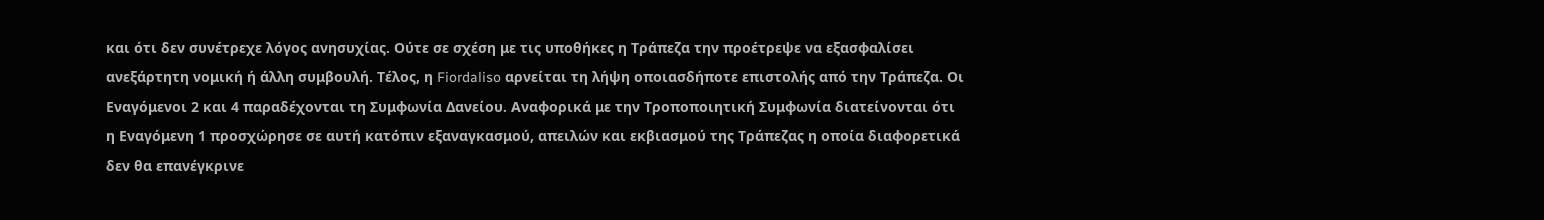και ότι δεν συνέτρεχε λόγος ανησυχίας. Ούτε σε σχέση με τις υποθήκες η Τράπεζα την προέτρεψε να εξασφαλίσει ανεξάρτητη νομική ή άλλη συμβουλή. Τέλος, η Fiordaliso αρνείται τη λήψη οποιασδήποτε επιστολής από την Τράπεζα. Οι Εναγόμενοι 2 και 4 παραδέχονται τη Συμφωνία Δανείου. Αναφορικά με την Τροποποιητική Συμφωνία διατείνονται ότι η Εναγόμενη 1 προσχώρησε σε αυτή κατόπιν εξαναγκασμού, απειλών και εκβιασμού της Τράπεζας η οποία διαφορετικά δεν θα επανέγκρινε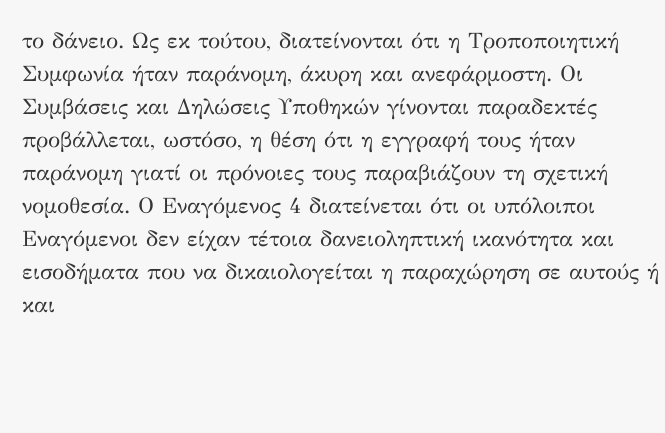το δάνειο. Ως εκ τούτου, διατείνονται ότι η Τροποποιητική Συμφωνία ήταν παράνομη, άκυρη και ανεφάρμοστη. Οι Συμβάσεις και Δηλώσεις Υποθηκών γίνονται παραδεκτές προβάλλεται, ωστόσο, η θέση ότι η εγγραφή τους ήταν παράνομη γιατί οι πρόνοιες τους παραβιάζουν τη σχετική νομοθεσία. Ο Εναγόμενος 4 διατείνεται ότι οι υπόλοιποι Εναγόμενοι δεν είχαν τέτοια δανειοληπτική ικανότητα και εισοδήματα που να δικαιολογείται η παραχώρηση σε αυτούς ή και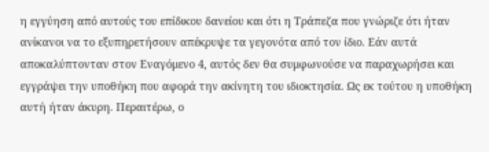η εγγύηση από αυτούς του επίδικου δανείου και ότι η Τράπεζα που γνώριζε ότι ήταν ανίκανοι να το εξυπηρετήσουν απέκρυψε τα γεγονότα από τον ίδιο. Εάν αυτά αποκαλύπτονταν στον Εναγόμενο 4, αυτός δεν θα συμφωνούσε να παραχωρήσει και εγγράψει την υποθήκη που αφορά την ακίνητη του ιδιοκτησία. Ως εκ τούτου η υποθήκη αυτή ήταν άκυρη. Περαιτέρω, ο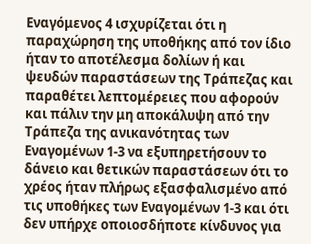Εναγόμενος 4 ισχυρίζεται ότι η παραχώρηση της υποθήκης από τον ίδιο ήταν το αποτέλεσμα δολίων ή και ψευδών παραστάσεων της Τράπεζας και παραθέτει λεπτομέρειες που αφορούν και πάλιν την μη αποκάλυψη από την Τράπεζα της ανικανότητας των Εναγομένων 1-3 να εξυπηρετήσουν το δάνειο και θετικών παραστάσεων ότι το χρέος ήταν πλήρως εξασφαλισμένο από τις υποθήκες των Εναγομένων 1-3 και ότι δεν υπήρχε οποιοσδήποτε κίνδυνος για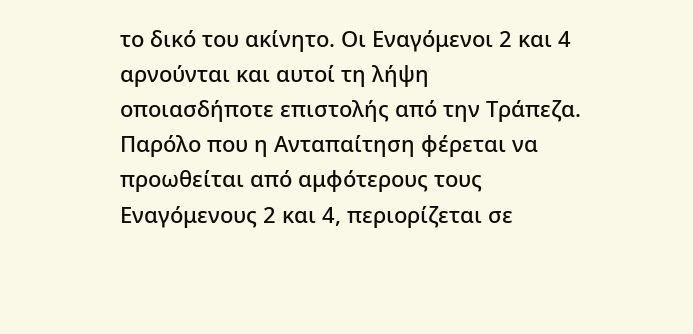το δικό του ακίνητο. Οι Εναγόμενοι 2 και 4 αρνούνται και αυτοί τη λήψη οποιασδήποτε επιστολής από την Τράπεζα. Παρόλο που η Ανταπαίτηση φέρεται να προωθείται από αμφότερους τους Εναγόμενους 2 και 4, περιορίζεται σε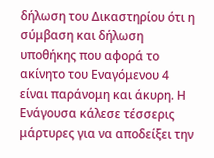δήλωση του Δικαστηρίου ότι η σύμβαση και δήλωση υποθήκης που αφορά το ακίνητο του Εναγόμενου 4 είναι παράνομη και άκυρη. Η Ενάγουσα κάλεσε τέσσερις μάρτυρες για να αποδείξει την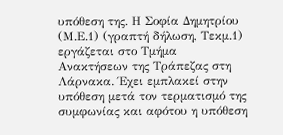υπόθεση της. Η Σοφία Δημητρίου (Μ.Ε.1) (γραπτή δήλωση, Τεκμ.1) εργάζεται στο Τμήμα Ανακτήσεων της Τράπεζας στη Λάρνακα. Έχει εμπλακεί στην υπόθεση μετά τον τερματισμό της συμφωνίας και αφότου η υπόθεση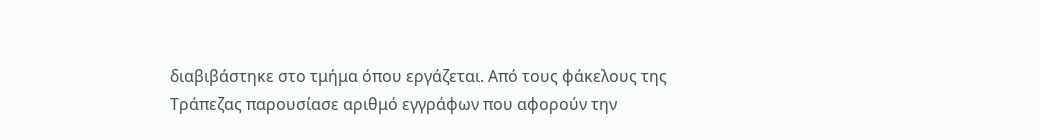διαβιβάστηκε στο τμήμα όπου εργάζεται. Από τους φάκελους της Τράπεζας παρουσίασε αριθμό εγγράφων που αφορούν την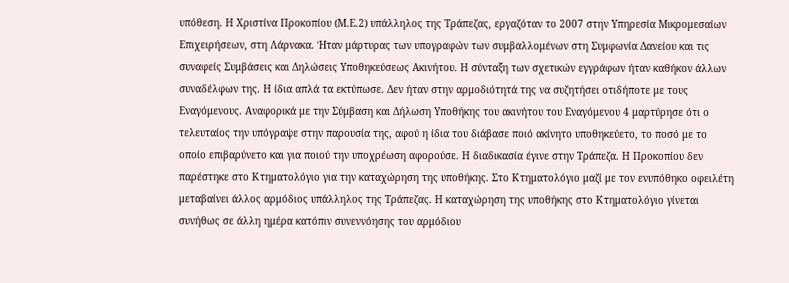υπόθεση. Η Χριστίνα Προκοπίου (Μ.Ε.2) υπάλληλος της Τράπεζας, εργαζόταν το 2007 στην Υπηρεσία Μικρομεσαίων Επιχειρήσεων, στη Λάρνακα. Ήταν μάρτυρας των υπογραφών των συμβαλλομένων στη Συμφωνία Δανείου και τις συναφείς Συμβάσεις και Δηλώσεις Υποθηκεύσεως Ακινήτου. Η σύνταξη των σχετικών εγγράφων ήταν καθήκον άλλων συναδέλφων της. Η ίδια απλά τα εκτύπωσε. Δεν ήταν στην αρμοδιότητά της να συζητήσει οτιδήποτε με τους Εναγόμενους. Αναφορικά με την Σύμβαση και Δήλωση Υποθήκης του ακινήτου του Εναγόμενου 4 μαρτύρησε ότι ο τελευταίος την υπόγραψε στην παρουσία της, αφού η ίδια του διάβασε ποιό ακίνητο υποθηκεύετο, το ποσό με το οποίο επιβαρύνετο και για ποιού την υποχρέωση αφορούσε. Η διαδικασία έγινε στην Τράπεζα. Η Προκοπίου δεν παρέστηκε στο Κτηματολόγιο για την καταχώρηση της υποθήκης. Στο Κτηματολόγιο μαζί με τον ενυπόθηκο οφειλέτη μεταβαίνει άλλος αρμόδιος υπάλληλος της Τράπεζας. Η καταχώρηση της υποθήκης στο Κτηματολόγιο γίνεται συνήθως σε άλλη ημέρα κατόπιν συνεννόησης του αρμόδιου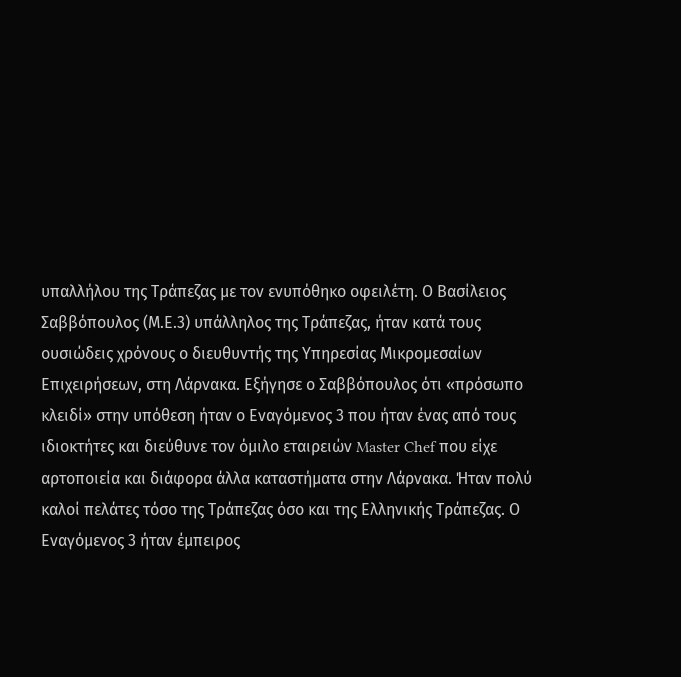υπαλλήλου της Τράπεζας με τον ενυπόθηκο οφειλέτη. Ο Βασίλειος Σαββόπουλος (Μ.Ε.3) υπάλληλος της Τράπεζας, ήταν κατά τους ουσιώδεις χρόνους ο διευθυντής της Υπηρεσίας Μικρομεσαίων Επιχειρήσεων, στη Λάρνακα. Εξήγησε ο Σαββόπουλος ότι «πρόσωπο κλειδί» στην υπόθεση ήταν ο Εναγόμενος 3 που ήταν ένας από τους ιδιοκτήτες και διεύθυνε τον όμιλο εταιρειών Master Chef που είχε αρτοποιεία και διάφορα άλλα καταστήματα στην Λάρνακα. Ήταν πολύ καλοί πελάτες τόσο της Τράπεζας όσο και της Ελληνικής Τράπεζας. Ο Εναγόμενος 3 ήταν έμπειρος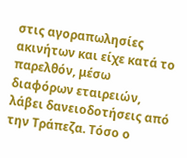στις αγοραπωλησίες ακινήτων και είχε κατά το παρελθόν, μέσω διαφόρων εταιρειών, λάβει δανειοδοτήσεις από την Τράπεζα. Τόσο ο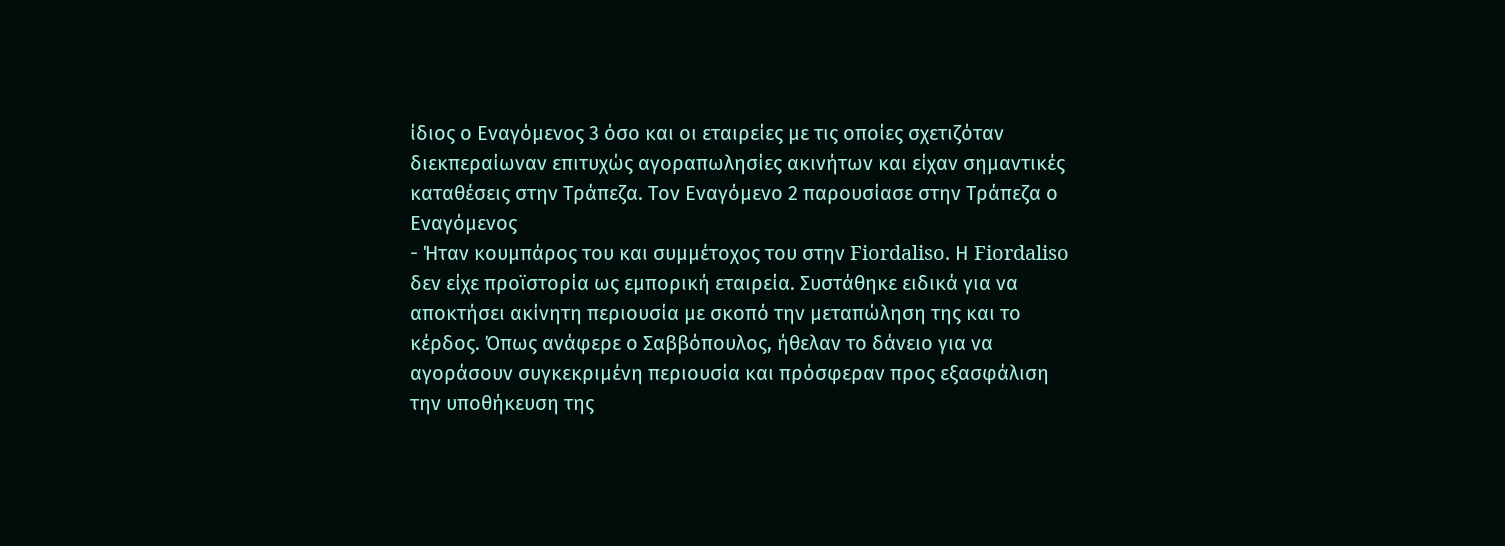ίδιος ο Εναγόμενος 3 όσο και οι εταιρείες με τις οποίες σχετιζόταν διεκπεραίωναν επιτυχώς αγοραπωλησίες ακινήτων και είχαν σημαντικές καταθέσεις στην Τράπεζα. Τον Εναγόμενο 2 παρουσίασε στην Τράπεζα ο Εναγόμενος
- Ήταν κουμπάρος του και συμμέτοχος του στην Fiordaliso. Η Fiordaliso δεν είχε προϊστορία ως εμπορική εταιρεία. Συστάθηκε ειδικά για να αποκτήσει ακίνητη περιουσία με σκοπό την μεταπώληση της και το κέρδος. Όπως ανάφερε ο Σαββόπουλος, ήθελαν το δάνειο για να αγοράσουν συγκεκριμένη περιουσία και πρόσφεραν προς εξασφάλιση την υποθήκευση της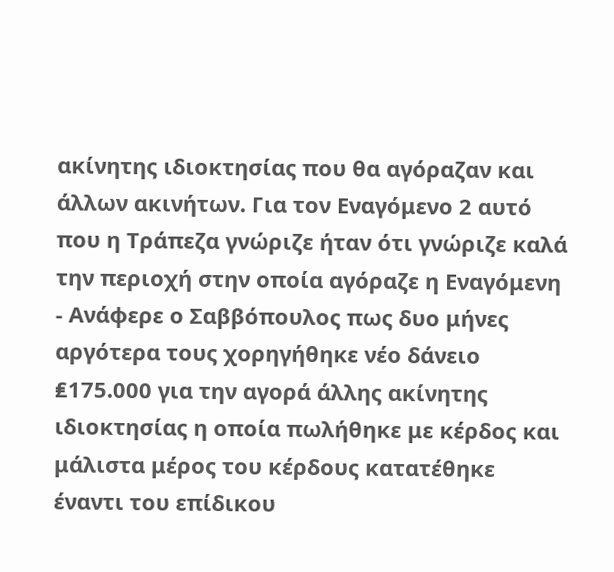ακίνητης ιδιοκτησίας που θα αγόραζαν και άλλων ακινήτων. Για τον Εναγόμενο 2 αυτό που η Τράπεζα γνώριζε ήταν ότι γνώριζε καλά την περιοχή στην οποία αγόραζε η Εναγόμενη
- Ανάφερε ο Σαββόπουλος πως δυο μήνες αργότερα τους χορηγήθηκε νέο δάνειο ₤175.000 για την αγορά άλλης ακίνητης ιδιοκτησίας η οποία πωλήθηκε με κέρδος και μάλιστα μέρος του κέρδους κατατέθηκε έναντι του επίδικου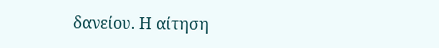δανείου. Η αίτηση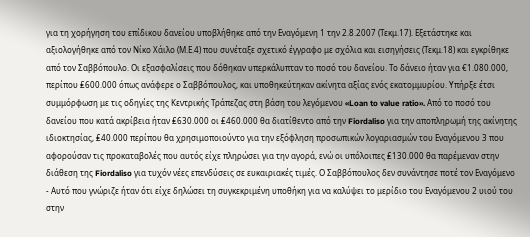για τη χορήγηση του επίδικου δανείου υποβλήθηκε από την Εναγόμενη 1 την 2.8.2007 (Τεκμ.17). Εξετάστηκε και αξιολογήθηκε από τον Νίκο Χάιλο (Μ.Ε.4) που συνέταξε σχετικό έγγραφο με σχόλια και εισηγήσεις (Τεκμ.18) και εγκρίθηκε από τον Σαββόπουλο. Οι εξασφαλίσεις που δόθηκαν υπερκάλυπταν το ποσό του δανείου. Το δάνειο ήταν για €1.080.000, περίπου ₤600.000 όπως ανάφερε ο Σαββόπουλος, και υποθηκεύτηκαν ακίνητα αξίας ενός εκατομμυρίου. Υπήρξε έτσι συμμόρφωση με τις οδηγίες της Κεντρικής Τράπεζας στη βάση του λεγόμενου «Loan to value ratio». Από το ποσό του δανείου που κατά ακρίβεια ήταν ₤630.000 οι ₤460.000 θα διατίθεντο από την Fiordaliso για την αποπληρωμή της ακίνητης ιδιοκτησίας, ₤40.000 περίπου θα χρησιμοποιούντο για την εξόφληση προσωπικών λογαριασμών του Εναγόμενου 3 που αφορούσαν τις προκαταβολές που αυτός είχε πληρώσει για την αγορά, ενώ οι υπόλοιπες ₤130.000 θα παρέμεναν στην διάθεση της Fiordaliso για τυχόν νέες επενδύσεις σε ευκαιριακές τιμές. Ο Σαββόπουλος δεν συνάντησε ποτέ τον Εναγόμενο
- Αυτό που γνώριζε ήταν ότι είχε δηλώσει τη συγκεκριμένη υποθήκη για να καλύψει το μερίδιο του Εναγόμενου 2 υιού του στην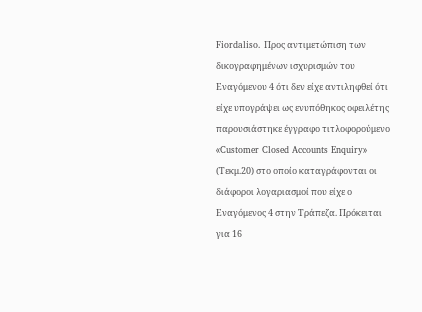Fiordaliso. Προς αντιμετώπιση των δικογραφημένων ισχυρισμών του Εναγόμενου 4 ότι δεν είχε αντιληφθεί ότι είχε υπογράψει ως ενυπόθηκος οφειλέτης παρουσιάστηκε έγγραφο τιτλοφορούμενο «Customer Closed Accounts Enquiry» (Τεκμ.20) στο οποίο καταγράφονται οι διάφοροι λογαριασμοί που είχε ο Εναγόμενος 4 στην Τράπεζα. Πρόκειται για 16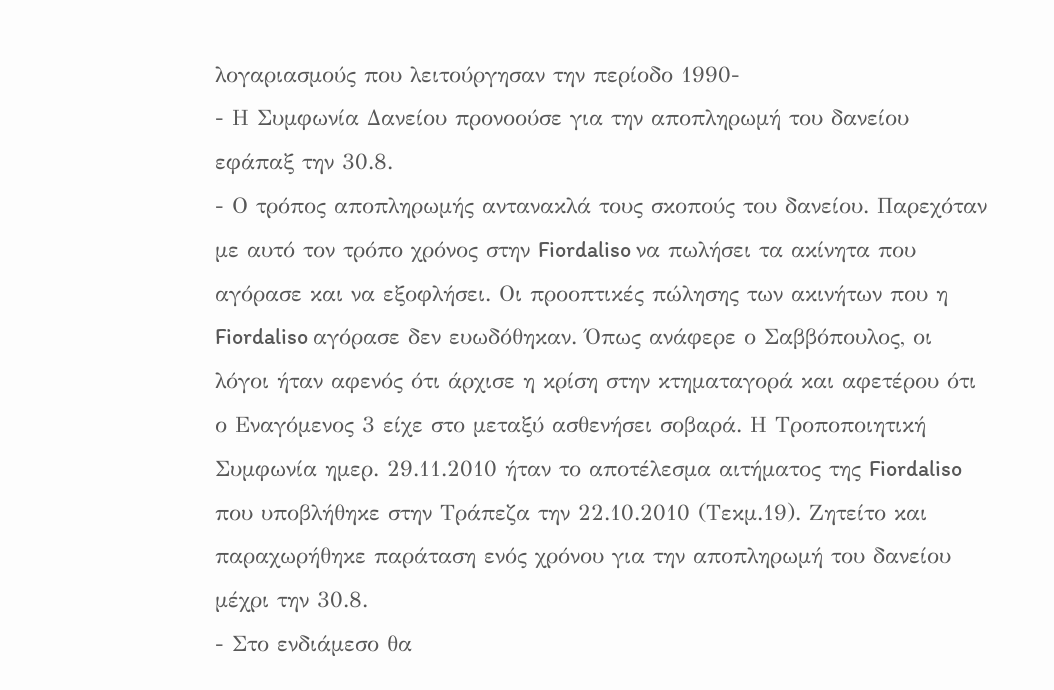λογαριασμούς που λειτούργησαν την περίοδο 1990-
- Η Συμφωνία Δανείου προνοούσε για την αποπληρωμή του δανείου εφάπαξ την 30.8.
- Ο τρόπος αποπληρωμής αντανακλά τους σκοπούς του δανείου. Παρεχόταν με αυτό τον τρόπο χρόνος στην Fiordaliso να πωλήσει τα ακίνητα που αγόρασε και να εξοφλήσει. Οι προοπτικές πώλησης των ακινήτων που η Fiordaliso αγόρασε δεν ευωδόθηκαν. Όπως ανάφερε ο Σαββόπουλος, οι λόγοι ήταν αφενός ότι άρχισε η κρίση στην κτηματαγορά και αφετέρου ότι ο Εναγόμενος 3 είχε στο μεταξύ ασθενήσει σοβαρά. Η Τροποποιητική Συμφωνία ημερ. 29.11.2010 ήταν το αποτέλεσμα αιτήματος της Fiordaliso που υποβλήθηκε στην Τράπεζα την 22.10.2010 (Τεκμ.19). Ζητείτο και παραχωρήθηκε παράταση ενός χρόνου για την αποπληρωμή του δανείου μέχρι την 30.8.
- Στο ενδιάμεσο θα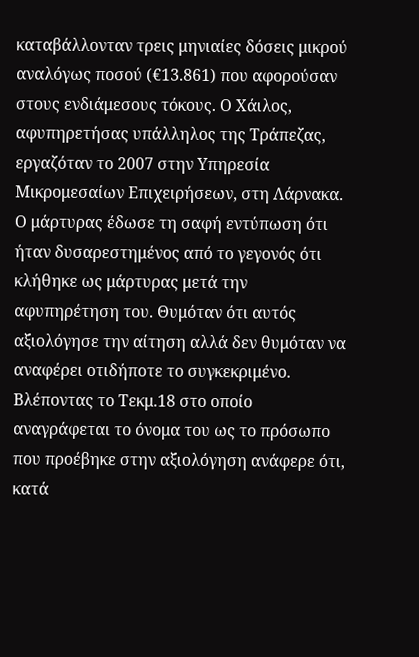καταβάλλονταν τρεις μηνιαίες δόσεις μικρού αναλόγως ποσού (€13.861) που αφορούσαν στους ενδιάμεσους τόκους. Ο Χάιλος, αφυπηρετήσας υπάλληλος της Τράπεζας, εργαζόταν το 2007 στην Υπηρεσία Μικρομεσαίων Επιχειρήσεων, στη Λάρνακα. Ο μάρτυρας έδωσε τη σαφή εντύπωση ότι ήταν δυσαρεστημένος από το γεγονός ότι κλήθηκε ως μάρτυρας μετά την αφυπηρέτηση του. Θυμόταν ότι αυτός αξιολόγησε την αίτηση αλλά δεν θυμόταν να αναφέρει οτιδήποτε το συγκεκριμένο. Βλέποντας το Τεκμ.18 στο οποίο αναγράφεται το όνομα του ως το πρόσωπο που προέβηκε στην αξιολόγηση ανάφερε ότι, κατά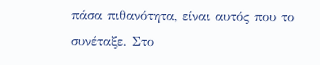πάσα πιθανότητα, είναι αυτός που το συνέταξε. Στο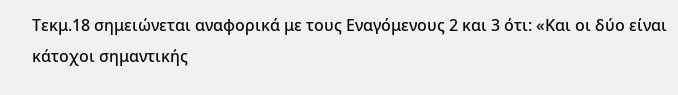Τεκμ.18 σημειώνεται αναφορικά με τους Εναγόμενους 2 και 3 ότι: «Και οι δύο είναι κάτοχοι σημαντικής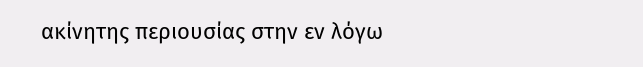ακίνητης περιουσίας στην εν λόγω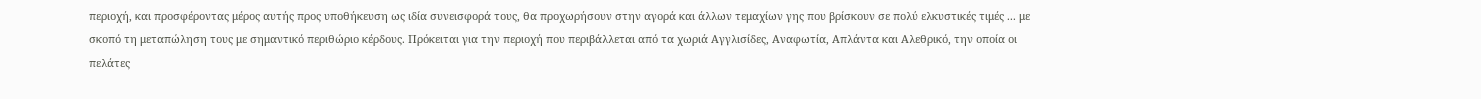περιοχή, και προσφέροντας μέρος αυτής προς υποθήκευση ως ιδία συνεισφορά τους, θα προχωρήσουν στην αγορά και άλλων τεμαχίων γης που βρίσκουν σε πολύ ελκυστικές τιμές ... με σκοπό τη μεταπώληση τους με σημαντικό περιθώριο κέρδους. Πρόκειται για την περιοχή που περιβάλλεται από τα χωριά Αγγλισίδες, Αναφωτία, Απλάντα και Αλεθρικό, την οποία οι πελάτες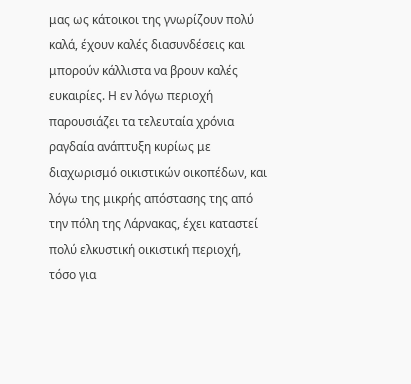μας ως κάτοικοι της γνωρίζουν πολύ καλά, έχουν καλές διασυνδέσεις και μπορούν κάλλιστα να βρουν καλές ευκαιρίες. Η εν λόγω περιοχή παρουσιάζει τα τελευταία χρόνια ραγδαία ανάπτυξη κυρίως με διαχωρισμό οικιστικών οικοπέδων, και λόγω της μικρής απόστασης της από την πόλη της Λάρνακας, έχει καταστεί πολύ ελκυστική οικιστική περιοχή, τόσο για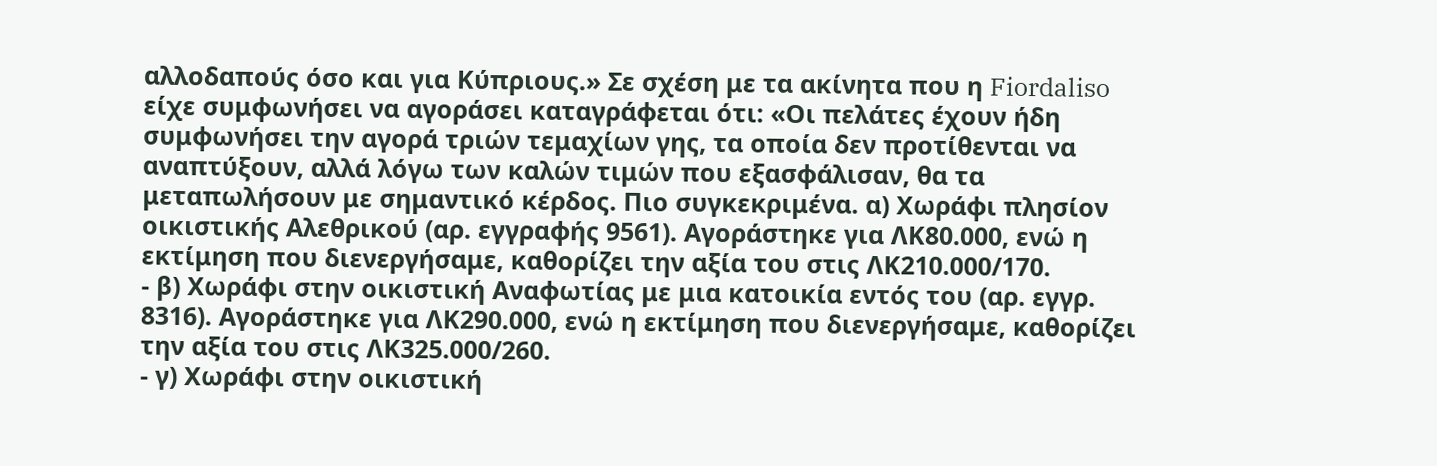αλλοδαπούς όσο και για Κύπριους.» Σε σχέση με τα ακίνητα που η Fiordaliso είχε συμφωνήσει να αγοράσει καταγράφεται ότι: «Οι πελάτες έχουν ήδη συμφωνήσει την αγορά τριών τεμαχίων γης, τα οποία δεν προτίθενται να αναπτύξουν, αλλά λόγω των καλών τιμών που εξασφάλισαν, θα τα μεταπωλήσουν με σημαντικό κέρδος. Πιο συγκεκριμένα. α) Χωράφι πλησίον οικιστικής Αλεθρικού (αρ. εγγραφής 9561). Αγοράστηκε για ΛΚ80.000, ενώ η εκτίμηση που διενεργήσαμε, καθορίζει την αξία του στις ΛΚ210.000/170.
- β) Χωράφι στην οικιστική Αναφωτίας με μια κατοικία εντός του (αρ. εγγρ. 8316). Αγοράστηκε για ΛΚ290.000, ενώ η εκτίμηση που διενεργήσαμε, καθορίζει την αξία του στις ΛΚ325.000/260.
- γ) Χωράφι στην οικιστική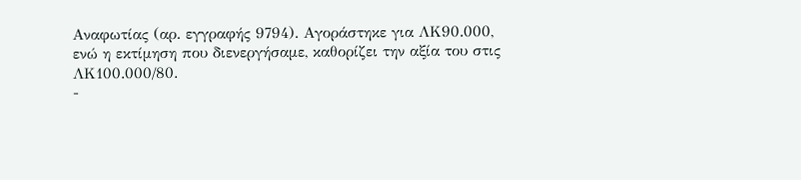Αναφωτίας (αρ. εγγραφής 9794). Αγοράστηκε για ΛΚ90.000, ενώ η εκτίμηση που διενεργήσαμε, καθορίζει την αξία του στις ΛΚ100.000/80.
-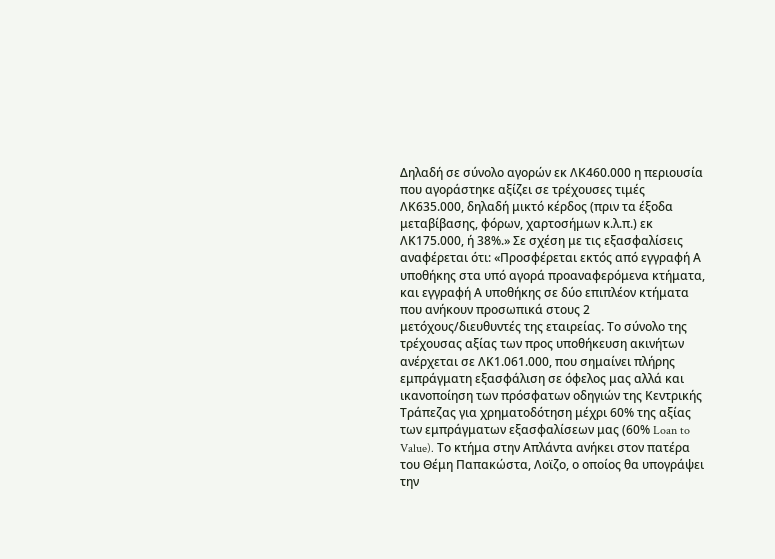Δηλαδή σε σύνολο αγορών εκ ΛΚ460.000 η περιουσία που αγοράστηκε αξίζει σε τρέχουσες τιμές ΛΚ635.000, δηλαδή μικτό κέρδος (πριν τα έξοδα μεταβίβασης, φόρων, χαρτοσήμων κ.λ.π.) εκ ΛΚ175.000, ή 38%.» Σε σχέση με τις εξασφαλίσεις αναφέρεται ότι: «Προσφέρεται εκτός από εγγραφή Α υποθήκης στα υπό αγορά προαναφερόμενα κτήματα, και εγγραφή Α υποθήκης σε δύο επιπλέον κτήματα που ανήκουν προσωπικά στους 2 μετόχους/διευθυντές της εταιρείας. Το σύνολο της τρέχουσας αξίας των προς υποθήκευση ακινήτων ανέρχεται σε ΛΚ1.061.000, που σημαίνει πλήρης εμπράγματη εξασφάλιση σε όφελος μας αλλά και ικανοποίηση των πρόσφατων οδηγιών της Κεντρικής Τράπεζας για χρηματοδότηση μέχρι 60% της αξίας των εμπράγματων εξασφαλίσεων μας (60% Loan to Value). Το κτήμα στην Απλάντα ανήκει στον πατέρα του Θέμη Παπακώστα, Λοϊζο, ο οποίος θα υπογράψει την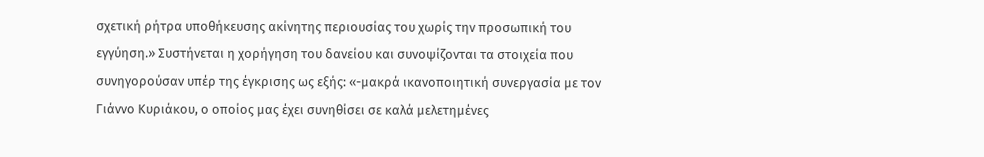σχετική ρήτρα υποθήκευσης ακίνητης περιουσίας του χωρίς την προσωπική του εγγύηση.» Συστήνεται η χορήγηση του δανείου και συνοψίζονται τα στοιχεία που συνηγορούσαν υπέρ της έγκρισης ως εξής: «-μακρά ικανοποιητική συνεργασία με τον Γιάννο Κυριάκου, ο οποίος μας έχει συνηθίσει σε καλά μελετημένες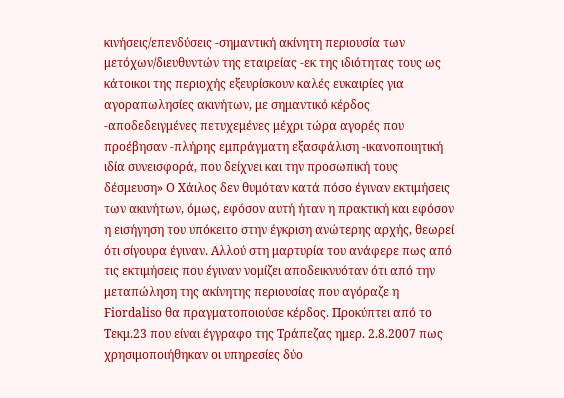κινήσεις/επενδύσεις -σημαντική ακίνητη περιουσία των μετόχων/διευθυντών της εταιρείας -εκ της ιδιότητας τους ως κάτοικοι της περιοχής εξευρίσκουν καλές ευκαιρίες για αγοραπωλησίες ακινήτων, με σημαντικό κέρδος -αποδεδειγμένες πετυχεμένες μέχρι τώρα αγορές που προέβησαν -πλήρης εμπράγματη εξασφάλιση -ικανοποιητική ιδία συνεισφορά, που δείχνει και την προσωπική τους δέσμευση» Ο Χάιλος δεν θυμόταν κατά πόσο έγιναν εκτιμήσεις των ακινήτων, όμως, εφόσον αυτή ήταν η πρακτική και εφόσον η εισήγηση του υπόκειτο στην έγκριση ανώτερης αρχής, θεωρεί ότι σίγουρα έγιναν. Αλλού στη μαρτυρία του ανάφερε πως από τις εκτιμήσεις που έγιναν νομίζει αποδεικνυόταν ότι από την μεταπώληση της ακίνητης περιουσίας που αγόραζε η Fiordaliso θα πραγματοποιούσε κέρδος. Προκύπτει από το Τεκμ.23 που είναι έγγραφο της Τράπεζας ημερ. 2.8.2007 πως χρησιμοποιήθηκαν οι υπηρεσίες δύο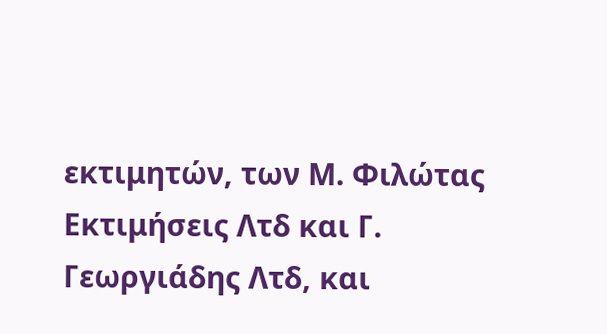εκτιμητών, των Μ. Φιλώτας Εκτιμήσεις Λτδ και Γ. Γεωργιάδης Λτδ, και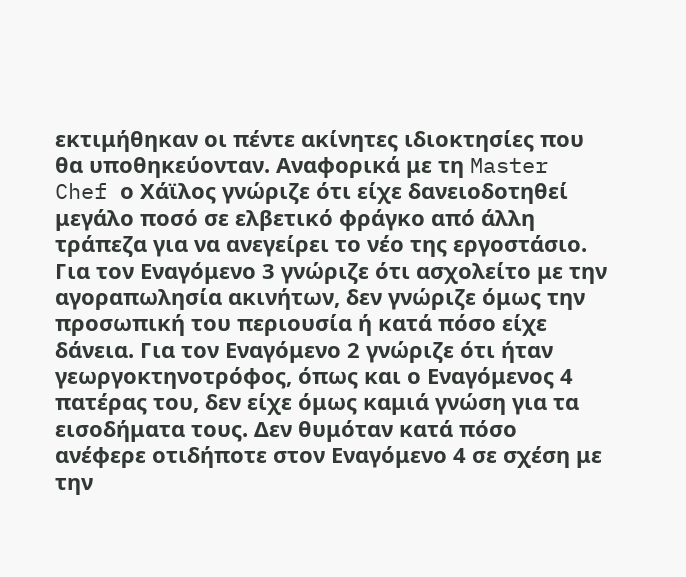εκτιμήθηκαν οι πέντε ακίνητες ιδιοκτησίες που θα υποθηκεύονταν. Αναφορικά με τη Master Chef ο Χάϊλος γνώριζε ότι είχε δανειοδοτηθεί μεγάλο ποσό σε ελβετικό φράγκο από άλλη τράπεζα για να ανεγείρει το νέο της εργοστάσιο. Για τον Εναγόμενο 3 γνώριζε ότι ασχολείτο με την αγοραπωλησία ακινήτων, δεν γνώριζε όμως την προσωπική του περιουσία ή κατά πόσο είχε δάνεια. Για τον Εναγόμενο 2 γνώριζε ότι ήταν γεωργοκτηνοτρόφος, όπως και ο Εναγόμενος 4 πατέρας του, δεν είχε όμως καμιά γνώση για τα εισοδήματα τους. Δεν θυμόταν κατά πόσο ανέφερε οτιδήποτε στον Εναγόμενο 4 σε σχέση με την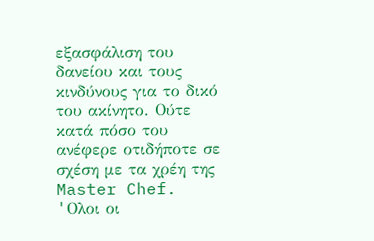εξασφάλιση του δανείου και τους κινδύνους για το δικό του ακίνητο. Ούτε κατά πόσο του ανέφερε οτιδήποτε σε σχέση με τα χρέη της Master Chef. 'Oλοι οι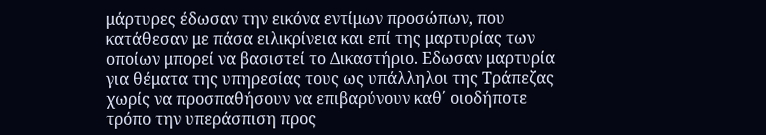μάρτυρες έδωσαν την εικόνα εντίμων προσώπων, που κατάθεσαν με πάσα ειλικρίνεια και επί της μαρτυρίας των οποίων μπορεί να βασιστεί το Δικαστήριο. Εδωσαν μαρτυρία για θέματα της υπηρεσίας τους ως υπάλληλοι της Τράπεζας χωρίς να προσπαθήσουν να επιβαρύνουν καθ΄ οιοδήποτε τρόπο την υπεράσπιση προς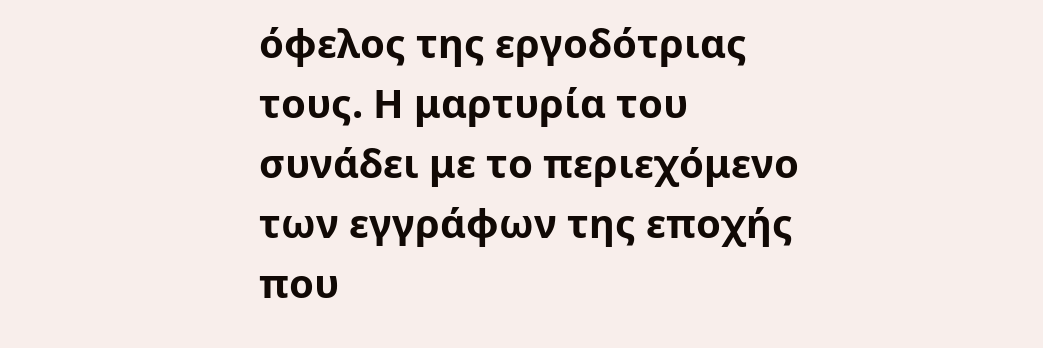όφελος της εργοδότριας τους. Η μαρτυρία του συνάδει με το περιεχόμενο των εγγράφων της εποχής που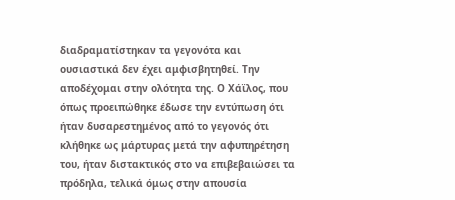διαδραματίστηκαν τα γεγονότα και ουσιαστικά δεν έχει αμφισβητηθεί. Την αποδέχομαι στην ολότητα της. Ο Χάϊλος, που όπως προειπώθηκε έδωσε την εντύπωση ότι ήταν δυσαρεστημένος από το γεγονός ότι κλήθηκε ως μάρτυρας μετά την αφυπηρέτηση του, ήταν διστακτικός στο να επιβεβαιώσει τα πρόδηλα, τελικά όμως στην απουσία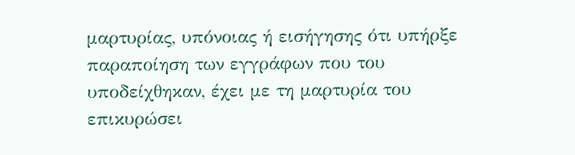μαρτυρίας, υπόνοιας ή εισήγησης ότι υπήρξε παραποίηση των εγγράφων που του υποδείχθηκαν, έχει με τη μαρτυρία του επικυρώσει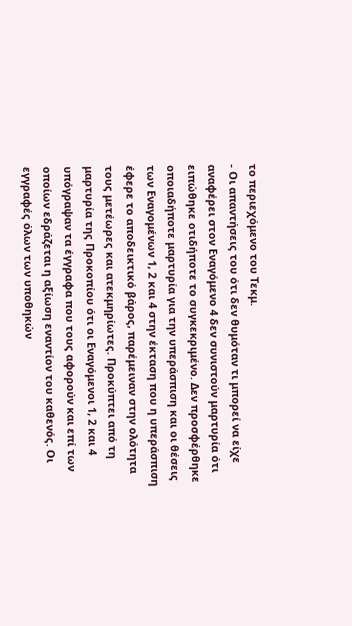το περιεχόμενο του Τεκμ.
- Οι απαντήσεις του ότι δεν θυμόταν τι μπορεί να είχε αναφέρει στον Εναγόμενο 4 δεν συνιστούν μαρτυρία ότι ειπώθηκε οτιδήποτε το συγκεκριμένο. Δεν προσφέρθηκε οποιαδήποτε μαρτυρία για την υπεράσπιση και οι θέσεις των Εναγομένων 1, 2 και 4 στην έκταση που η υπεράσπιση έφερε το αποδεικτικό βάρος, παρέμειναν στην ολότητα τους μετέωρες και ατεκμηρίωτες. Προκύπτει από τη μαρτυρία της Προκοπίου ότι οι Εναγόμενοι 1, 2 και 4 υπόγραψαν τα έγγραφα που τους αφορούν και επί των οποίων εδράζεται η αξίωση εναντίον του καθενός. Οι εγγραφές όλων των υποθηκών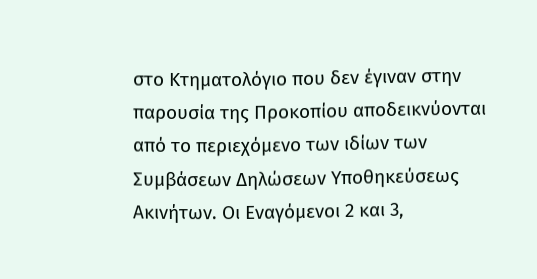στο Κτηματολόγιο που δεν έγιναν στην παρουσία της Προκοπίου αποδεικνύονται από το περιεχόμενο των ιδίων των Συμβάσεων Δηλώσεων Υποθηκεύσεως Ακινήτων. Οι Εναγόμενοι 2 και 3,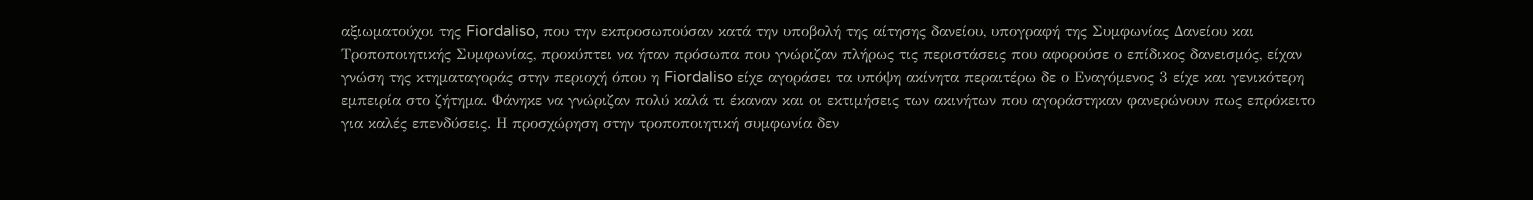αξιωματούχοι της Fiordaliso, που την εκπροσωπούσαν κατά την υποβολή της αίτησης δανείου, υπογραφή της Συμφωνίας Δανείου και Τροποποιητικής Συμφωνίας, προκύπτει να ήταν πρόσωπα που γνώριζαν πλήρως τις περιστάσεις που αφορούσε ο επίδικος δανεισμός, είχαν γνώση της κτηματαγοράς στην περιοχή όπου η Fiordaliso είχε αγοράσει τα υπόψη ακίνητα περαιτέρω δε ο Εναγόμενος 3 είχε και γενικότερη εμπειρία στο ζήτημα. Φάνηκε να γνώριζαν πολύ καλά τι έκαναν και οι εκτιμήσεις των ακινήτων που αγοράστηκαν φανερώνουν πως επρόκειτο για καλές επενδύσεις. Η προσχώρηση στην τροποποιητική συμφωνία δεν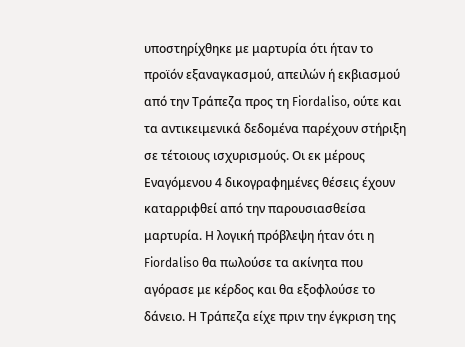υποστηρίχθηκε με μαρτυρία ότι ήταν το προϊόν εξαναγκασμού, απειλών ή εκβιασμού από την Τράπεζα προς τη Fiordaliso, ούτε και τα αντικειμενικά δεδομένα παρέχουν στήριξη σε τέτοιους ισχυρισμούς. Οι εκ μέρους Εναγόμενου 4 δικογραφημένες θέσεις έχουν καταρριφθεί από την παρουσιασθείσα μαρτυρία. Η λογική πρόβλεψη ήταν ότι η Fiordaliso θα πωλούσε τα ακίνητα που αγόρασε με κέρδος και θα εξοφλούσε το δάνειο. Η Τράπεζα είχε πριν την έγκριση της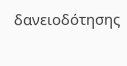δανειοδότησης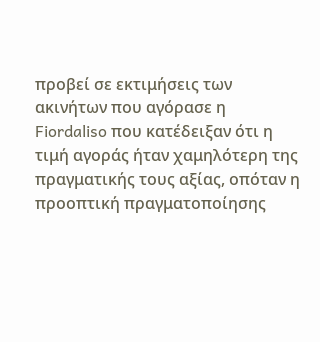προβεί σε εκτιμήσεις των ακινήτων που αγόρασε η Fiordaliso που κατέδειξαν ότι η τιμή αγοράς ήταν χαμηλότερη της πραγματικής τους αξίας, οπόταν η προοπτική πραγματοποίησης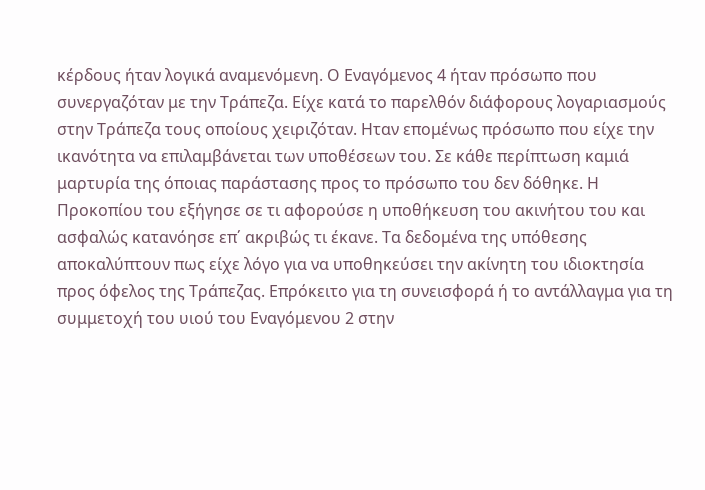κέρδους ήταν λογικά αναμενόμενη. Ο Εναγόμενος 4 ήταν πρόσωπο που συνεργαζόταν με την Τράπεζα. Είχε κατά το παρελθόν διάφορους λογαριασμούς στην Τράπεζα τους οποίους χειριζόταν. Ηταν επομένως πρόσωπο που είχε την ικανότητα να επιλαμβάνεται των υποθέσεων του. Σε κάθε περίπτωση καμιά μαρτυρία της όποιας παράστασης προς το πρόσωπο του δεν δόθηκε. Η Προκοπίου του εξήγησε σε τι αφορούσε η υποθήκευση του ακινήτου του και ασφαλώς κατανόησε επ΄ ακριβώς τι έκανε. Τα δεδομένα της υπόθεσης αποκαλύπτουν πως είχε λόγο για να υποθηκεύσει την ακίνητη του ιδιοκτησία προς όφελος της Τράπεζας. Επρόκειτο για τη συνεισφορά ή το αντάλλαγμα για τη συμμετοχή του υιού του Εναγόμενου 2 στην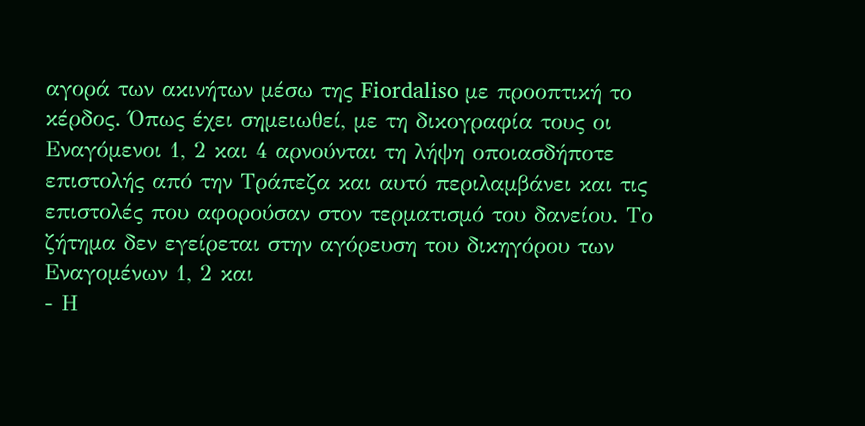αγορά των ακινήτων μέσω της Fiordaliso με προοπτική το κέρδος. Όπως έχει σημειωθεί, με τη δικογραφία τους οι Εναγόμενοι 1, 2 και 4 αρνούνται τη λήψη οποιασδήποτε επιστολής από την Τράπεζα και αυτό περιλαμβάνει και τις επιστολές που αφορούσαν στον τερματισμό του δανείου. Το ζήτημα δεν εγείρεται στην αγόρευση του δικηγόρου των Εναγομένων 1, 2 και
- Η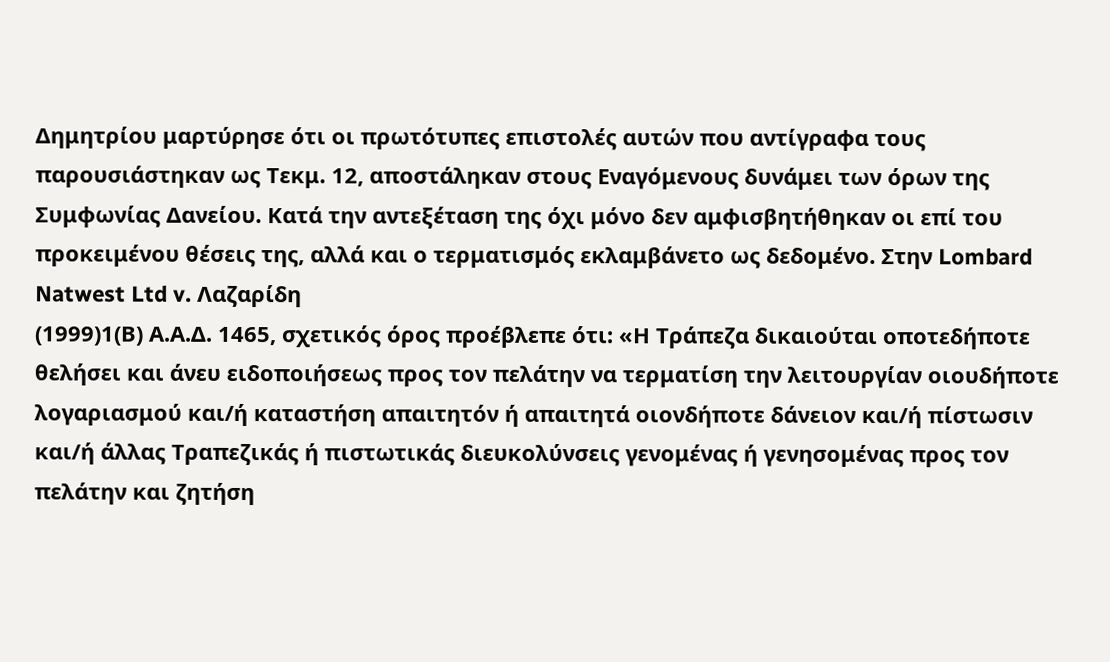Δημητρίου μαρτύρησε ότι οι πρωτότυπες επιστολές αυτών που αντίγραφα τους παρουσιάστηκαν ως Τεκμ. 12, αποστάληκαν στους Εναγόμενους δυνάμει των όρων της Συμφωνίας Δανείου. Κατά την αντεξέταση της όχι μόνο δεν αμφισβητήθηκαν οι επί του προκειμένου θέσεις της, αλλά και ο τερματισμός εκλαμβάνετο ως δεδομένο. Στην Lombard Natwest Ltd v. Λαζαρίδη
(1999)1(Β) Α.Α.Δ. 1465, σχετικός όρος προέβλεπε ότι: «Η Τράπεζα δικαιούται οποτεδήποτε θελήσει και άνευ ειδοποιήσεως προς τον πελάτην να τερματίση την λειτουργίαν οιουδήποτε λογαριασμού και/ή καταστήση απαιτητόν ή απαιτητά οιονδήποτε δάνειον και/ή πίστωσιν και/ή άλλας Τραπεζικάς ή πιστωτικάς διευκολύνσεις γενομένας ή γενησομένας προς τον πελάτην και ζητήση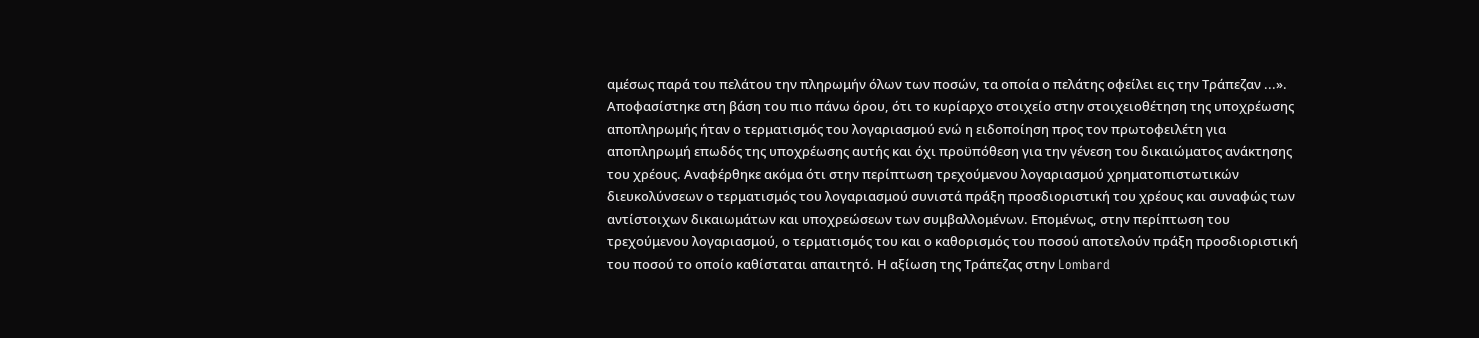αμέσως παρά του πελάτου την πληρωμήν όλων των ποσών, τα οποία ο πελάτης οφείλει εις την Τράπεζαν ...». Αποφασίστηκε στη βάση του πιο πάνω όρου, ότι το κυρίαρχο στοιχείο στην στοιχειοθέτηση της υποχρέωσης αποπληρωμής ήταν ο τερματισμός του λογαριασμού ενώ η ειδοποίηση προς τον πρωτοφειλέτη για αποπληρωμή επωδός της υποχρέωσης αυτής και όχι προϋπόθεση για την γένεση του δικαιώματος ανάκτησης του χρέους. Αναφέρθηκε ακόμα ότι στην περίπτωση τρεχούμενου λογαριασμού χρηματοπιστωτικών διευκολύνσεων ο τερματισμός του λογαριασμού συνιστά πράξη προσδιοριστική του χρέους και συναφώς των αντίστοιχων δικαιωμάτων και υποχρεώσεων των συμβαλλομένων. Επομένως, στην περίπτωση του τρεχούμενου λογαριασμού, ο τερματισμός του και ο καθορισμός του ποσού αποτελούν πράξη προσδιοριστική του ποσού το οποίο καθίσταται απαιτητό. Η αξίωση της Τράπεζας στην Lombard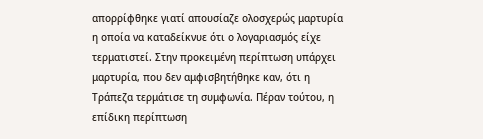απορρίφθηκε γιατί απουσίαζε ολοσχερώς μαρτυρία η οποία να καταδείκνυε ότι ο λογαριασμός είχε τερματιστεί. Στην προκειμένη περίπτωση υπάρχει μαρτυρία, που δεν αμφισβητήθηκε καν, ότι η Τράπεζα τερμάτισε τη συμφωνία. Πέραν τούτου, η επίδικη περίπτωση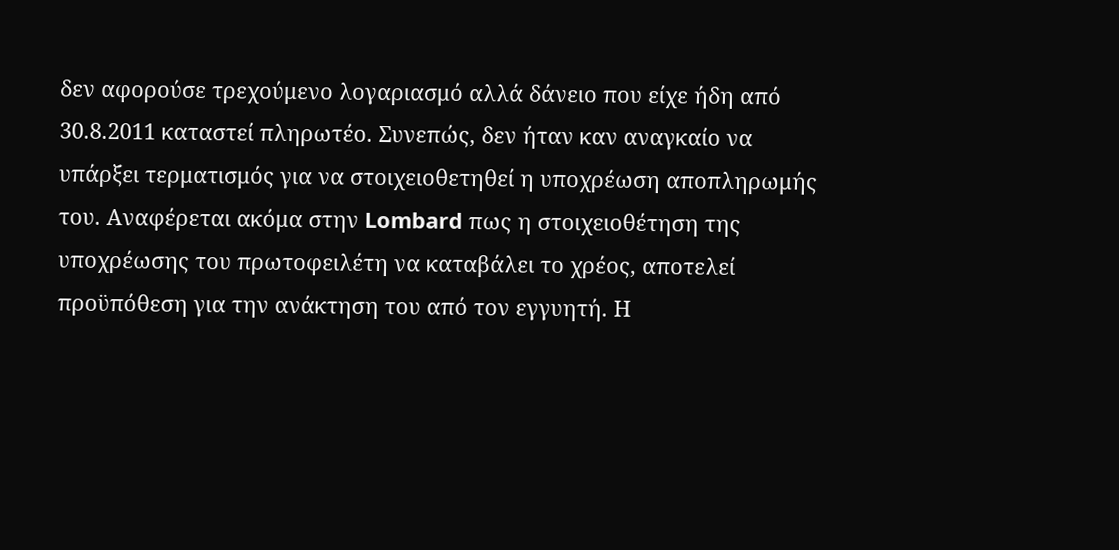δεν αφορούσε τρεχούμενο λογαριασμό αλλά δάνειο που είχε ήδη από 30.8.2011 καταστεί πληρωτέο. Συνεπώς, δεν ήταν καν αναγκαίο να υπάρξει τερματισμός για να στοιχειοθετηθεί η υποχρέωση αποπληρωμής του. Αναφέρεται ακόμα στην Lombard πως η στοιχειοθέτηση της υποχρέωσης του πρωτοφειλέτη να καταβάλει το χρέος, αποτελεί προϋπόθεση για την ανάκτηση του από τον εγγυητή. Η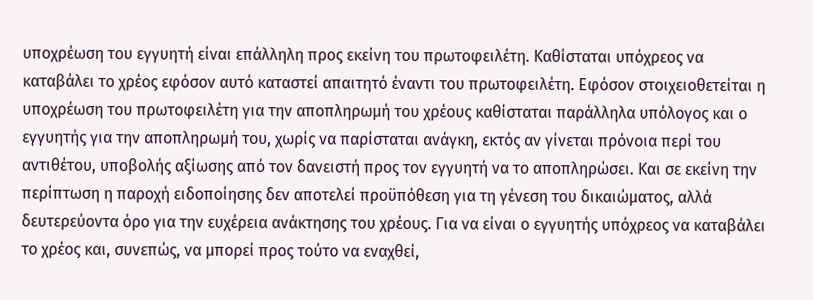υποχρέωση του εγγυητή είναι επάλληλη προς εκείνη του πρωτοφειλέτη. Καθίσταται υπόχρεος να καταβάλει το χρέος εφόσον αυτό καταστεί απαιτητό έναντι του πρωτοφειλέτη. Εφόσον στοιχειοθετείται η υποχρέωση του πρωτοφειλέτη για την αποπληρωμή του χρέους καθίσταται παράλληλα υπόλογος και ο εγγυητής για την αποπληρωμή του, χωρίς να παρίσταται ανάγκη, εκτός αν γίνεται πρόνοια περί του αντιθέτου, υποβολής αξίωσης από τον δανειστή προς τον εγγυητή να το αποπληρώσει. Και σε εκείνη την περίπτωση η παροχή ειδοποίησης δεν αποτελεί προϋπόθεση για τη γένεση του δικαιώματος, αλλά δευτερεύοντα όρο για την ευχέρεια ανάκτησης του χρέους. Για να είναι ο εγγυητής υπόχρεος να καταβάλει το χρέος και, συνεπώς, να μπορεί προς τούτο να εναχθεί,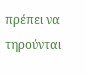πρέπει να τηρούνται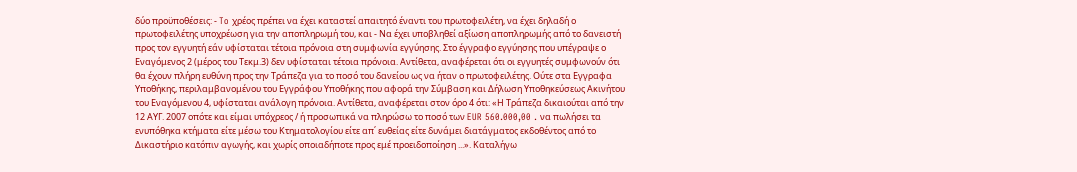δύο προϋποθέσεις: - To χρέος πρέπει να έχει καταστεί απαιτητό έναντι του πρωτοφειλέτη, να έχει δηλαδή ο πρωτοφειλέτης υποχρέωση για την αποπληρωμή του, και - Να έχει υποβληθεί αξίωση αποπληρωμής από το δανειστή προς τον εγγυητή εάν υφίσταται τέτοια πρόνοια στη συμφωνία εγγύησης. Στο έγγραφο εγγύησης που υπέγραψε ο Εναγόμενος 2 (μέρος του Τεκμ.3) δεν υφίσταται τέτοια πρόνοια. Αντίθετα, αναφέρεται ότι οι εγγυητές συμφωνούν ότι θα έχουν πλήρη ευθύνη προς την Τράπεζα για το ποσό του δανείου ως να ήταν ο πρωτοφειλέτης. Ούτε στα Εγγραφα Υποθήκης, περιλαμβανομένου του Εγγράφου Υποθήκης που αφορά την Σύμβαση και Δήλωση Υποθηκεύσεως Ακινήτου του Εναγόμενου 4, υφίσταται ανάλογη πρόνοια. Αντίθετα, αναφέρεται στον όρο 4 ότι: «Η Τράπεζα δικαιούται από την 12 ΑΥΓ. 2007 οπότε και είμαι υπόχρεος / ή προσωπικά να πληρώσω το ποσό των EUR 560.000,00 . να πωλήσει τα ενυπόθηκα κτήματα είτε μέσω του Κτηματολογίου είτε απ΄ ευθείας είτε δυνάμει διατάγματος εκδοθέντος από το Δικαστήριο κατόπιν αγωγής, και χωρίς οποιαδήποτε προς εμέ προειδοποίηση ...». Καταλήγω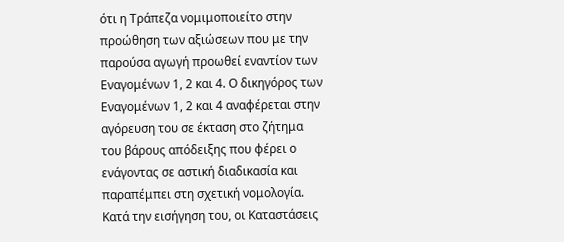ότι η Τράπεζα νομιμοποιείτο στην προώθηση των αξιώσεων που με την παρούσα αγωγή προωθεί εναντίον των Εναγομένων 1, 2 και 4. Ο δικηγόρος των Εναγομένων 1, 2 και 4 αναφέρεται στην αγόρευση του σε έκταση στο ζήτημα του βάρους απόδειξης που φέρει ο ενάγοντας σε αστική διαδικασία και παραπέμπει στη σχετική νομολογία. Κατά την εισήγηση του, οι Καταστάσεις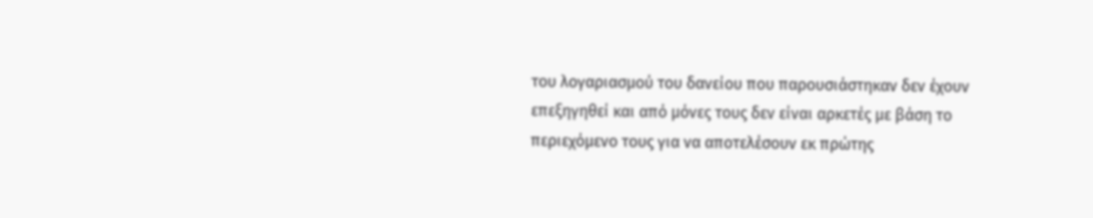του λογαριασμού του δανείου που παρουσιάστηκαν δεν έχουν επεξηγηθεί και από μόνες τους δεν είναι αρκετές με βάση το περιεχόμενο τους για να αποτελέσουν εκ πρώτης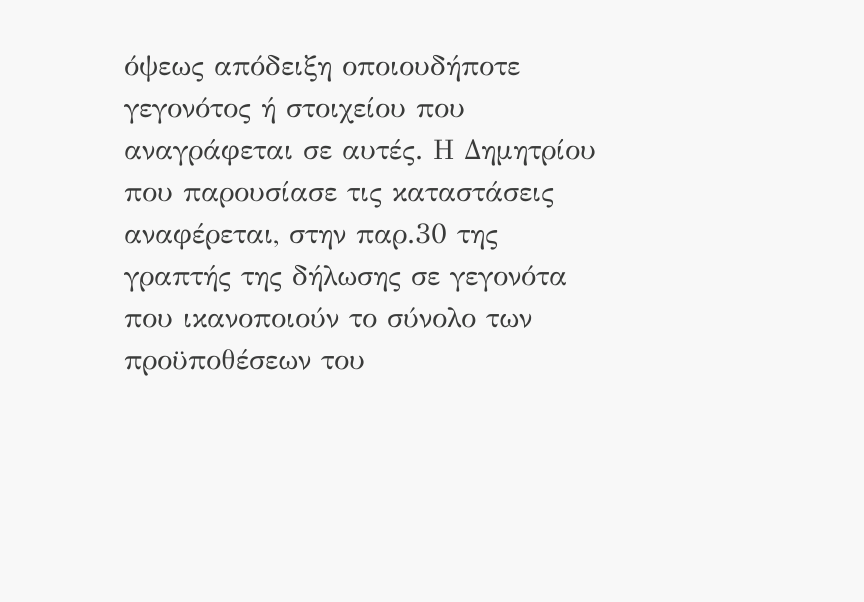όψεως απόδειξη οποιουδήποτε γεγονότος ή στοιχείου που αναγράφεται σε αυτές. Η Δημητρίου που παρουσίασε τις καταστάσεις αναφέρεται, στην παρ.30 της γραπτής της δήλωσης σε γεγονότα που ικανοποιούν το σύνολο των προϋποθέσεων του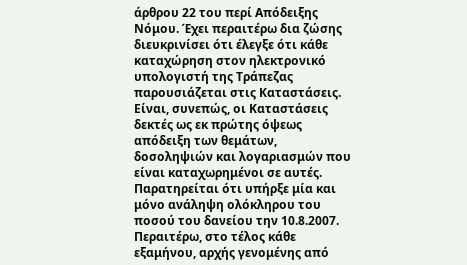άρθρου 22 του περί Απόδειξης Νόμου. Έχει περαιτέρω δια ζώσης διευκρινίσει ότι έλεγξε ότι κάθε καταχώρηση στον ηλεκτρονικό υπολογιστή της Τράπεζας παρουσιάζεται στις Καταστάσεις. Είναι, συνεπώς, οι Καταστάσεις δεκτές ως εκ πρώτης όψεως απόδειξη των θεμάτων, δοσοληψιών και λογαριασμών που είναι καταχωρημένοι σε αυτές. Παρατηρείται ότι υπήρξε μία και μόνο ανάληψη ολόκληρου του ποσού του δανείου την 10.8.2007. Περαιτέρω, στο τέλος κάθε εξαμήνου, αρχής γενομένης από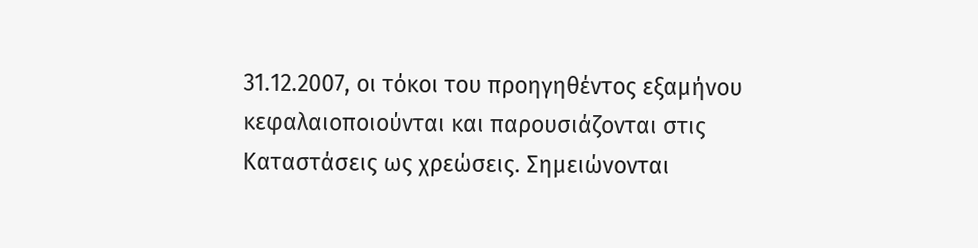31.12.2007, οι τόκοι του προηγηθέντος εξαμήνου κεφαλαιοποιούνται και παρουσιάζονται στις Καταστάσεις ως χρεώσεις. Σημειώνονται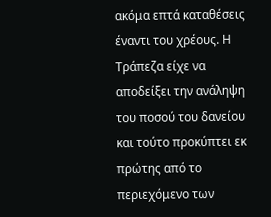ακόμα επτά καταθέσεις έναντι του χρέους. Η Τράπεζα είχε να αποδείξει την ανάληψη του ποσού του δανείου και τούτο προκύπτει εκ πρώτης από το περιεχόμενο των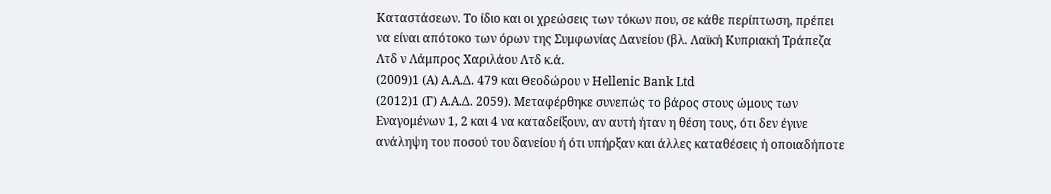Καταστάσεων. Το ίδιο και οι χρεώσεις των τόκων που, σε κάθε περίπτωση, πρέπει να είναι απότοκο των όρων της Συμφωνίας Δανείου (βλ. Λαϊκή Κυπριακή Τράπεζα Λτδ ν Λάμπρος Χαριλάου Λτδ κ.ά.
(2009)1 (Α) Α.Α.Δ. 479 και Θεοδώρου ν Hellenic Bank Ltd
(2012)1 (Γ) Α.Α.Δ. 2059). Μεταφέρθηκε συνεπώς το βάρος στους ώμους των Εναγομένων 1, 2 και 4 να καταδείξουν, αν αυτή ήταν η θέση τους, ότι δεν έγινε ανάληψη του ποσού του δανείου ή ότι υπήρξαν και άλλες καταθέσεις ή οποιαδήποτε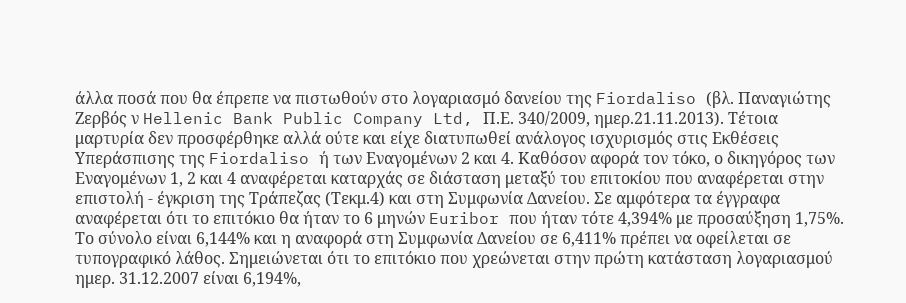άλλα ποσά που θα έπρεπε να πιστωθούν στο λογαριασμό δανείου της Fiordaliso (βλ. Παναγιώτης Ζερβός ν Hellenic Bank Public Company Ltd, Π.Ε. 340/2009, ημερ.21.11.2013). Τέτοια μαρτυρία δεν προσφέρθηκε αλλά ούτε και είχε διατυπωθεί ανάλογος ισχυρισμός στις Εκθέσεις Υπεράσπισης της Fiordaliso ή των Εναγομένων 2 και 4. Καθόσον αφορά τον τόκο, ο δικηγόρος των Εναγομένων 1, 2 και 4 αναφέρεται καταρχάς σε διάσταση μεταξύ του επιτοκίου που αναφέρεται στην επιστολή - έγκριση της Τράπεζας (Τεκμ.4) και στη Συμφωνία Δανείου. Σε αμφότερα τα έγγραφα αναφέρεται ότι το επιτόκιο θα ήταν το 6 μηνών Euribor που ήταν τότε 4,394% με προσαύξηση 1,75%. Το σύνολο είναι 6,144% και η αναφορά στη Συμφωνία Δανείου σε 6,411% πρέπει να οφείλεται σε τυπογραφικό λάθος. Σημειώνεται ότι το επιτόκιο που χρεώνεται στην πρώτη κατάσταση λογαριασμού ημερ. 31.12.2007 είναι 6,194%,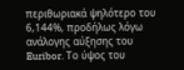περιθωριακά ψηλότερο του 6,144%, προδήλως λόγω ανάλογης αύξησης του Euribor. Το ύψος του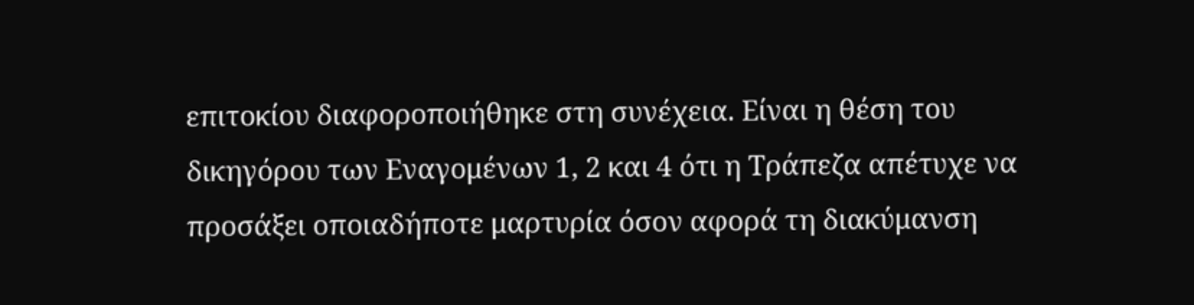επιτοκίου διαφοροποιήθηκε στη συνέχεια. Είναι η θέση του δικηγόρου των Εναγομένων 1, 2 και 4 ότι η Τράπεζα απέτυχε να προσάξει οποιαδήποτε μαρτυρία όσον αφορά τη διακύμανση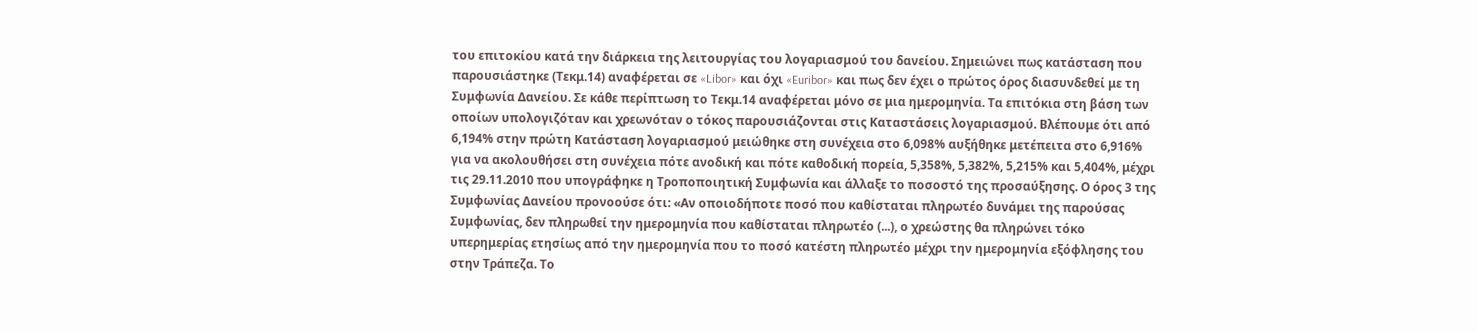του επιτοκίου κατά την διάρκεια της λειτουργίας του λογαριασμού του δανείου. Σημειώνει πως κατάσταση που παρουσιάστηκε (Τεκμ.14) αναφέρεται σε «Libor» και όχι «Euribor» και πως δεν έχει ο πρώτος όρος διασυνδεθεί με τη Συμφωνία Δανείου. Σε κάθε περίπτωση το Τεκμ.14 αναφέρεται μόνο σε μια ημερομηνία. Τα επιτόκια στη βάση των οποίων υπολογιζόταν και χρεωνόταν ο τόκος παρουσιάζονται στις Καταστάσεις λογαριασμού. Βλέπουμε ότι από 6,194% στην πρώτη Κατάσταση λογαριασμού μειώθηκε στη συνέχεια στο 6,098% αυξήθηκε μετέπειτα στο 6,916% για να ακολουθήσει στη συνέχεια πότε ανοδική και πότε καθοδική πορεία, 5,358%, 5,382%, 5,215% και 5,404%, μέχρι τις 29.11.2010 που υπογράφηκε η Τροποποιητική Συμφωνία και άλλαξε το ποσοστό της προσαύξησης. Ο όρος 3 της Συμφωνίας Δανείου προνοούσε ότι: «Αν οποιοδήποτε ποσό που καθίσταται πληρωτέο δυνάμει της παρούσας Συμφωνίας, δεν πληρωθεί την ημερομηνία που καθίσταται πληρωτέο (...), ο χρεώστης θα πληρώνει τόκο υπερημερίας ετησίως από την ημερομηνία που το ποσό κατέστη πληρωτέο μέχρι την ημερομηνία εξόφλησης του στην Τράπεζα. Το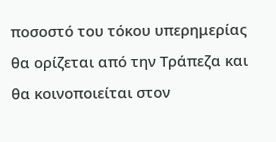ποσοστό του τόκου υπερημερίας θα ορίζεται από την Τράπεζα και θα κοινοποιείται στον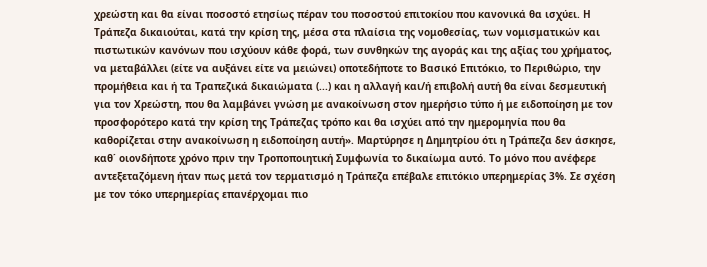χρεώστη και θα είναι ποσοστό ετησίως πέραν του ποσοστού επιτοκίου που κανονικά θα ισχύει. Η Τράπεζα δικαιούται, κατά την κρίση της, μέσα στα πλαίσια της νομοθεσίας, των νομισματικών και πιστωτικών κανόνων που ισχύουν κάθε φορά, των συνθηκών της αγοράς και της αξίας του χρήματος, να μεταβάλλει (είτε να αυξάνει είτε να μειώνει) οποτεδήποτε το Βασικό Επιτόκιο, το Περιθώριο, την προμήθεια και ή τα Τραπεζικά δικαιώματα (...) και η αλλαγή και/ή επιβολή αυτή θα είναι δεσμευτική για τον Χρεώστη, που θα λαμβάνει γνώση με ανακοίνωση στον ημερήσιο τύπο ή με ειδοποίηση με τον προσφορότερο κατά την κρίση της Τράπεζας τρόπο και θα ισχύει από την ημερομηνία που θα καθορίζεται στην ανακοίνωση η ειδοποίηση αυτή». Μαρτύρησε η Δημητρίου ότι η Τράπεζα δεν άσκησε, καθ΄ οιονδήποτε χρόνο πριν την Τροποποιητική Συμφωνία το δικαίωμα αυτό. Το μόνο που ανέφερε αντεξεταζόμενη ήταν πως μετά τον τερματισμό η Τράπεζα επέβαλε επιτόκιο υπερημερίας 3%. Σε σχέση με τον τόκο υπερημερίας επανέρχομαι πιο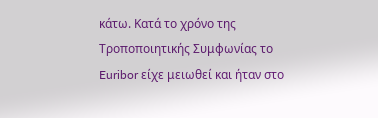κάτω. Κατά το χρόνο της Τροποποιητικής Συμφωνίας το Euribor είχε μειωθεί και ήταν στο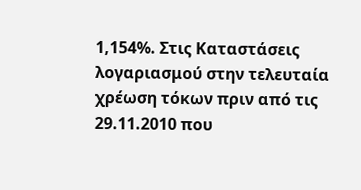1,154%. Στις Καταστάσεις λογαριασμού στην τελευταία χρέωση τόκων πριν από τις 29.11.2010 που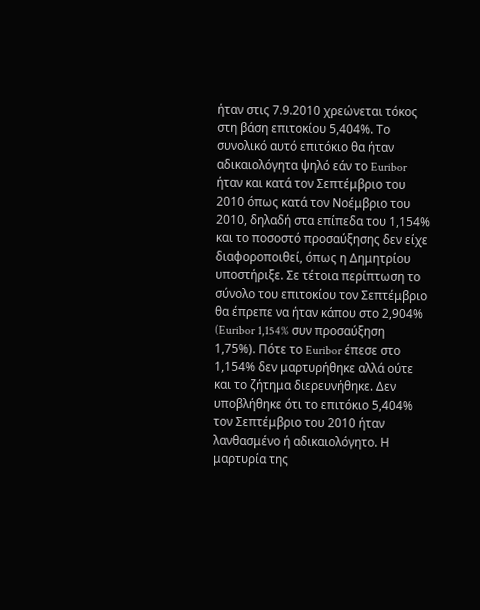ήταν στις 7.9.2010 χρεώνεται τόκος στη βάση επιτοκίου 5,404%. Το συνολικό αυτό επιτόκιο θα ήταν αδικαιολόγητα ψηλό εάν το Euribor ήταν και κατά τον Σεπτέμβριο του 2010 όπως κατά τον Νοέμβριο του 2010, δηλαδή στα επίπεδα του 1,154% και το ποσοστό προσαύξησης δεν είχε διαφοροποιθεί, όπως η Δημητρίου υποστήριξε. Σε τέτοια περίπτωση το σύνολο του επιτοκίου τον Σεπτέμβριο θα έπρεπε να ήταν κάπου στο 2,904% (Euribor 1,154% συν προσαύξηση 1,75%). Πότε το Euribor έπεσε στο 1,154% δεν μαρτυρήθηκε αλλά ούτε και το ζήτημα διερευνήθηκε. Δεν υποβλήθηκε ότι το επιτόκιο 5,404% τον Σεπτέμβριο του 2010 ήταν λανθασμένο ή αδικαιολόγητο. Η μαρτυρία της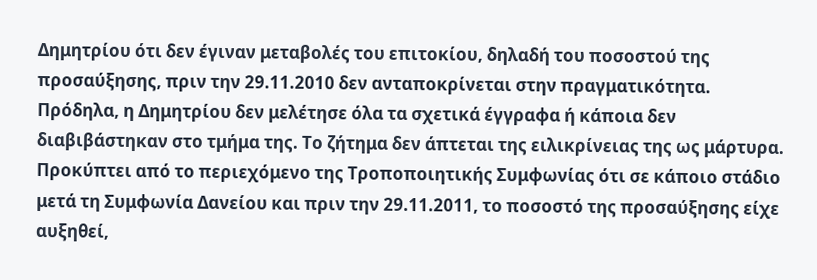Δημητρίου ότι δεν έγιναν μεταβολές του επιτοκίου, δηλαδή του ποσοστού της προσαύξησης, πριν την 29.11.2010 δεν ανταποκρίνεται στην πραγματικότητα. Πρόδηλα, η Δημητρίου δεν μελέτησε όλα τα σχετικά έγγραφα ή κάποια δεν διαβιβάστηκαν στο τμήμα της. Το ζήτημα δεν άπτεται της ειλικρίνειας της ως μάρτυρα. Προκύπτει από το περιεχόμενο της Τροποποιητικής Συμφωνίας ότι σε κάποιο στάδιο μετά τη Συμφωνία Δανείου και πριν την 29.11.2011, το ποσοστό της προσαύξησης είχε αυξηθεί,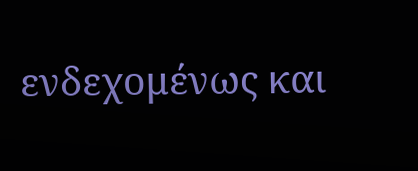ενδεχομένως και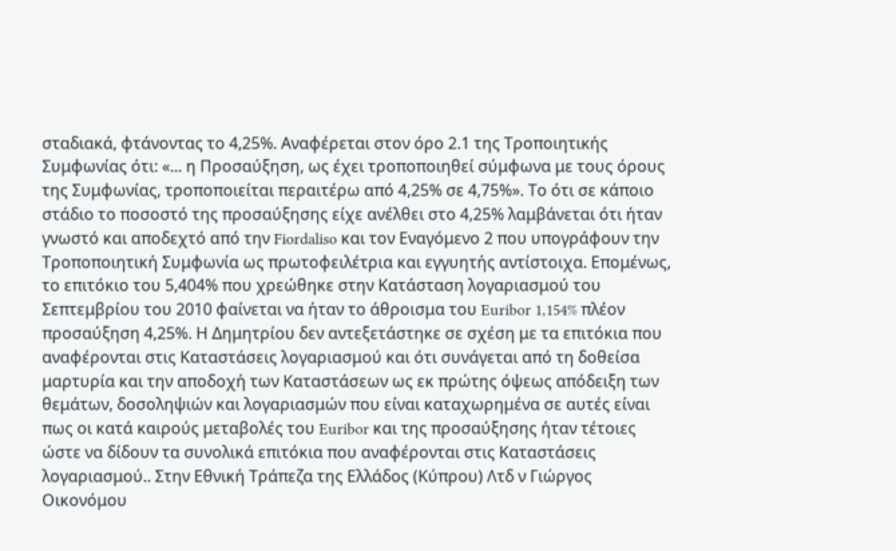σταδιακά, φτάνοντας το 4,25%. Αναφέρεται στον όρο 2.1 της Τροποιητικής Συμφωνίας ότι: «... η Προσαύξηση, ως έχει τροποποιηθεί σύμφωνα με τους όρους της Συμφωνίας, τροποποιείται περαιτέρω από 4,25% σε 4,75%». Το ότι σε κάποιο στάδιο το ποσοστό της προσαύξησης είχε ανέλθει στο 4,25% λαμβάνεται ότι ήταν γνωστό και αποδεχτό από την Fiordaliso και τον Εναγόμενο 2 που υπογράφουν την Τροποποιητική Συμφωνία ως πρωτοφειλέτρια και εγγυητής αντίστοιχα. Επομένως, το επιτόκιο του 5,404% που χρεώθηκε στην Κατάσταση λογαριασμού του Σεπτεμβρίου του 2010 φαίνεται να ήταν το άθροισμα του Euribor 1,154% πλέον προσαύξηση 4,25%. Η Δημητρίου δεν αντεξετάστηκε σε σχέση με τα επιτόκια που αναφέρονται στις Καταστάσεις λογαριασμού και ότι συνάγεται από τη δοθείσα μαρτυρία και την αποδοχή των Καταστάσεων ως εκ πρώτης όψεως απόδειξη των θεμάτων, δοσοληψιών και λογαριασμών που είναι καταχωρημένα σε αυτές είναι πως οι κατά καιρούς μεταβολές του Euribor και της προσαύξησης ήταν τέτοιες ώστε να δίδουν τα συνολικά επιτόκια που αναφέρονται στις Καταστάσεις λογαριασμού.. Στην Εθνική Τράπεζα της Ελλάδος (Κύπρου) Λτδ ν Γιώργος Οικονόμου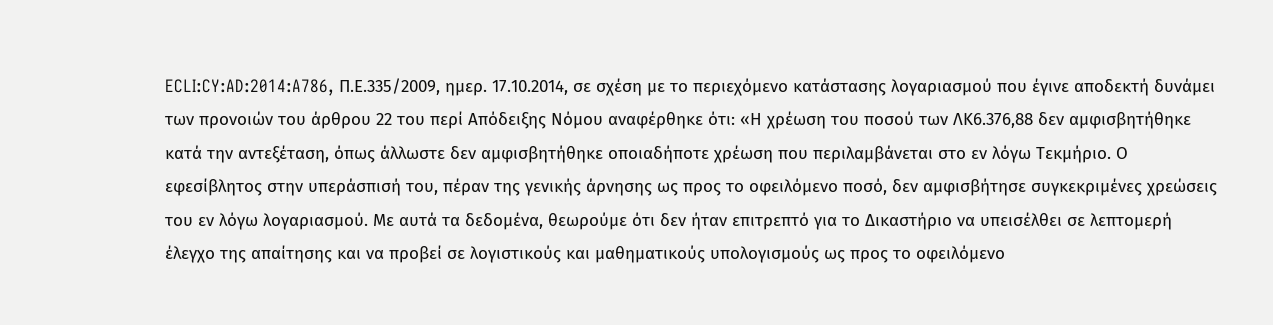ECLI:CY:AD:2014:A786, Π.Ε.335/2009, ημερ. 17.10.2014, σε σχέση με το περιεχόμενο κατάστασης λογαριασμού που έγινε αποδεκτή δυνάμει των προνοιών του άρθρου 22 του περί Απόδειξης Νόμου αναφέρθηκε ότι: «Η χρέωση του ποσού των ΛΚ6.376,88 δεν αμφισβητήθηκε κατά την αντεξέταση, όπως άλλωστε δεν αμφισβητήθηκε οποιαδήποτε χρέωση που περιλαμβάνεται στο εν λόγω Τεκμήριο. Ο εφεσίβλητος στην υπεράσπισή του, πέραν της γενικής άρνησης ως προς το οφειλόμενο ποσό, δεν αμφισβήτησε συγκεκριμένες χρεώσεις του εν λόγω λογαριασμού. Με αυτά τα δεδομένα, θεωρούμε ότι δεν ήταν επιτρεπτό για το Δικαστήριο να υπεισέλθει σε λεπτομερή έλεγχο της απαίτησης και να προβεί σε λογιστικούς και μαθηματικούς υπολογισμούς ως προς το οφειλόμενο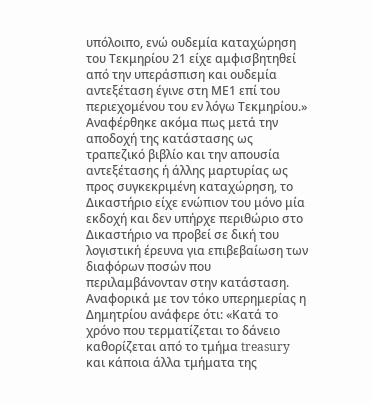υπόλοιπο, ενώ ουδεμία καταχώρηση του Τεκμηρίου 21 είχε αμφισβητηθεί από την υπεράσπιση και ουδεμία αντεξέταση έγινε στη ΜΕ1 επί του περιεχομένου του εν λόγω Τεκμηρίου.» Αναφέρθηκε ακόμα πως μετά την αποδοχή της κατάστασης ως τραπεζικό βιβλίο και την απουσία αντεξέτασης ή άλλης μαρτυρίας ως προς συγκεκριμένη καταχώρηση, το Δικαστήριο είχε ενώπιον του μόνο μία εκδοχή και δεν υπήρχε περιθώριο στο Δικαστήριο να προβεί σε δική του λογιστική έρευνα για επιβεβαίωση των διαφόρων ποσών που περιλαμβάνονταν στην κατάσταση. Αναφορικά με τον τόκο υπερημερίας η Δημητρίου ανάφερε ότι: «Κατά το χρόνο που τερματίζεται το δάνειο καθορίζεται από το τμήμα treasury και κάποια άλλα τμήματα της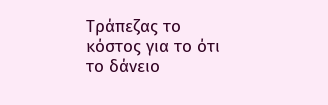Τράπεζας το κόστος για το ότι το δάνειο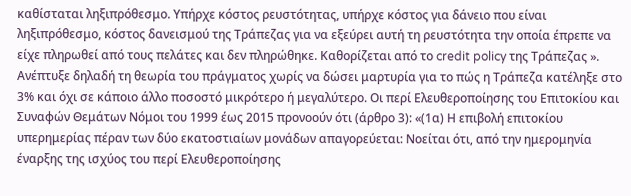καθίσταται ληξιπρόθεσμο. Υπήρχε κόστος ρευστότητας, υπήρχε κόστος για δάνειο που είναι ληξιπρόθεσμο, κόστος δανεισμού της Τράπεζας για να εξεύρει αυτή τη ρευστότητα την οποία έπρεπε να είχε πληρωθεί από τους πελάτες και δεν πληρώθηκε. Καθορίζεται από το credit policy της Τράπεζας ». Ανέπτυξε δηλαδή τη θεωρία του πράγματος χωρίς να δώσει μαρτυρία για το πώς η Τράπεζα κατέληξε στο 3% και όχι σε κάποιο άλλο ποσοστό μικρότερο ή μεγαλύτερο. Οι περί Ελευθεροποίησης του Επιτοκίου και Συναφών Θεμάτων Νόμοι του 1999 έως 2015 προνοούν ότι (άρθρο 3): «(1α) Η επιβολή επιτοκίου υπερημερίας πέραν των δύο εκατοστιαίων μονάδων απαγορεύεται: Νοείται ότι, από την ημερομηνία έναρξης της ισχύος του περί Ελευθεροποίησης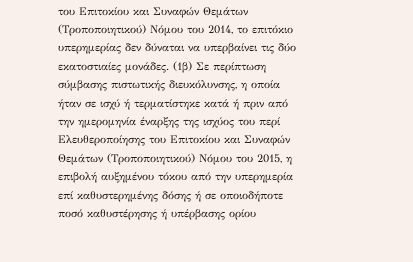του Επιτοκίου και Συναφών Θεμάτων (Τροποποιητικού) Νόμου του 2014, το επιτόκιο υπερημερίας δεν δύναται να υπερβαίνει τις δύο εκατοστιαίες μονάδες. (1β) Σε περίπτωση σύμβασης πιστωτικής διευκόλυνσης, η οποία ήταν σε ισχύ ή τερματίστηκε κατά ή πριν από την ημερομηνία έναρξης της ισχύος του περί Ελευθεροποίησης του Επιτοκίου και Συναφών Θεμάτων (Τροποποιητικού) Νόμου του 2015, η επιβολή αυξημένου τόκου από την υπερημερία επί καθυστερημένης δόσης ή σε οποιοδήποτε ποσό καθυστέρησης ή υπέρβασης ορίου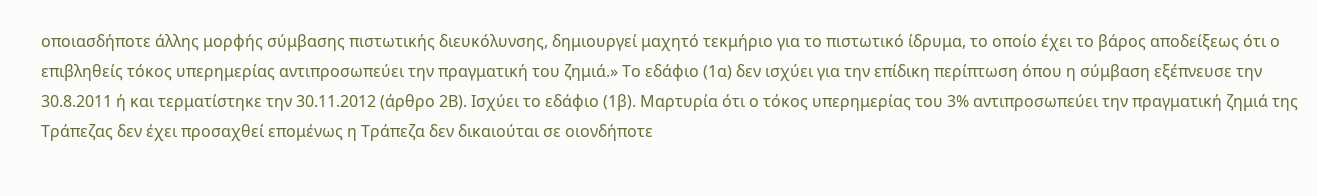οποιασδήποτε άλλης μορφής σύμβασης πιστωτικής διευκόλυνσης, δημιουργεί μαχητό τεκμήριο για το πιστωτικό ίδρυμα, το οποίο έχει το βάρος αποδείξεως ότι ο επιβληθείς τόκος υπερημερίας αντιπροσωπεύει την πραγματική του ζημιά.» Το εδάφιο (1α) δεν ισχύει για την επίδικη περίπτωση όπου η σύμβαση εξέπνευσε την 30.8.2011 ή και τερματίστηκε την 30.11.2012 (άρθρο 2Β). Ισχύει το εδάφιο (1β). Μαρτυρία ότι ο τόκος υπερημερίας του 3% αντιπροσωπεύει την πραγματική ζημιά της Τράπεζας δεν έχει προσαχθεί επομένως η Τράπεζα δεν δικαιούται σε οιονδήποτε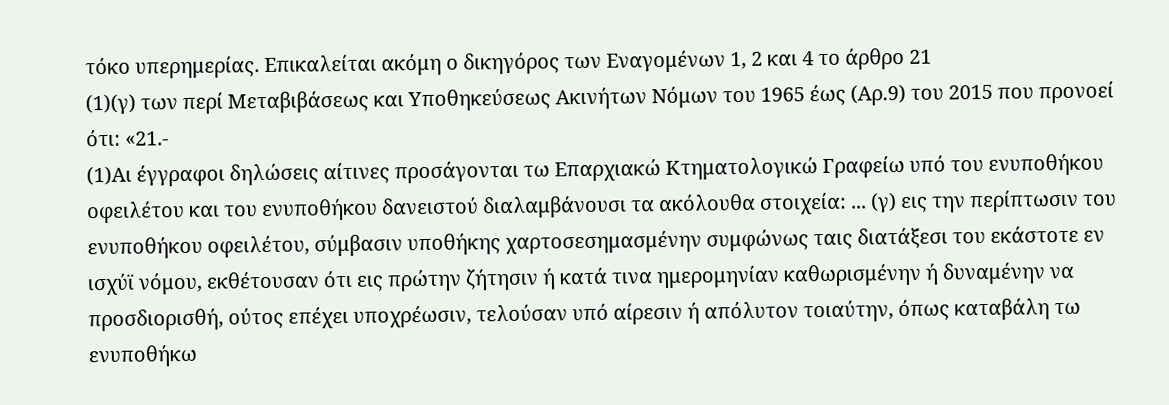τόκο υπερημερίας. Επικαλείται ακόμη ο δικηγόρος των Εναγομένων 1, 2 και 4 το άρθρο 21
(1)(γ) των περί Μεταβιβάσεως και Υποθηκεύσεως Ακινήτων Νόμων του 1965 έως (Αρ.9) του 2015 που προνοεί ότι: «21.-
(1)Αι έγγραφοι δηλώσεις αίτινες προσάγονται τω Επαρχιακώ Κτηματολογικώ Γραφείω υπό του ενυποθήκου οφειλέτου και του ενυποθήκου δανειστού διαλαμβάνουσι τα ακόλουθα στοιχεία: ... (γ) εις την περίπτωσιν του ενυποθήκου οφειλέτου, σύμβασιν υποθήκης χαρτοσεσημασμένην συμφώνως ταις διατάξεσι του εκάστοτε εν ισχύϊ νόμου, εκθέτουσαν ότι εις πρώτην ζήτησιν ή κατά τινα ημερομηνίαν καθωρισμένην ή δυναμένην να προσδιορισθή, ούτος επέχει υποχρέωσιν, τελούσαν υπό αίρεσιν ή απόλυτον τοιαύτην, όπως καταβάλη τω ενυποθήκω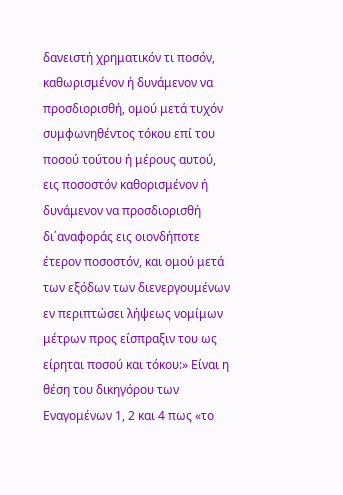δανειστή χρηματικόν τι ποσόν, καθωρισμένον ή δυνάμενον να προσδιορισθή, ομού μετά τυχόν συμφωνηθέντος τόκου επί του ποσού τούτου ή μέρους αυτού, εις ποσοστόν καθορισμένον ή δυνάμενον να προσδιορισθή δι΄αναφοράς εις οιονδήποτε έτερον ποσοστόν, και ομού μετά των εξόδων των διενεργουμένων εν περιπτώσει λήψεως νομίμων μέτρων προς είσπραξιν του ως είρηται ποσού και τόκου:» Είναι η θέση του δικηγόρου των Εναγομένων 1, 2 και 4 πως «το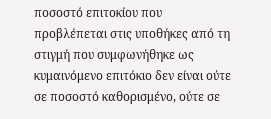ποσοστό επιτοκίου που προβλέπεται στις υποθήκες από τη στιγμή που συμφωνήθηκε ως κυμαινόμενο επιτόκιο δεν είναι ούτε σε ποσοστό καθορισμένο, ούτε σε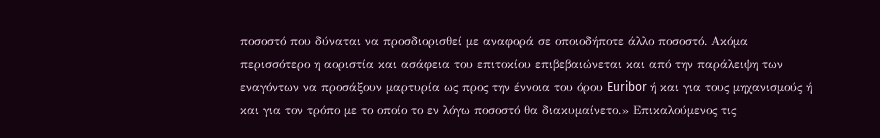ποσοστό που δύναται να προσδιορισθεί με αναφορά σε οποιοδήποτε άλλο ποσοστό. Ακόμα περισσότερο η αοριστία και ασάφεια του επιτοκίου επιβεβαιώνεται και από την παράλειψη των εναγόντων να προσάξουν μαρτυρία ως προς την έννοια του όρου Euribor ή και για τους μηχανισμούς ή και για τον τρόπο με το οποίο το εν λόγω ποσοστό θα διακυμαίνετο.» Επικαλούμενος τις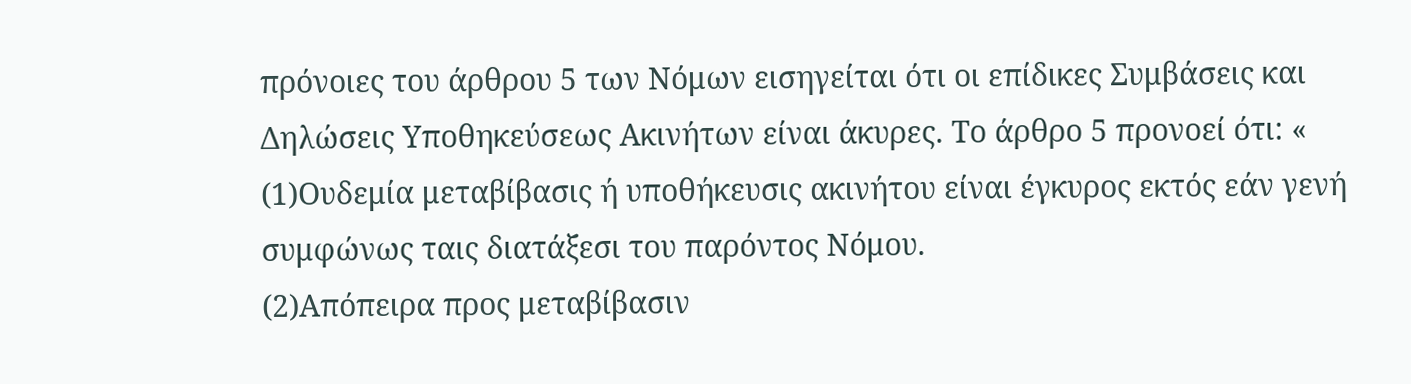πρόνοιες του άρθρου 5 των Νόμων εισηγείται ότι οι επίδικες Συμβάσεις και Δηλώσεις Υποθηκεύσεως Ακινήτων είναι άκυρες. Το άρθρο 5 προνοεί ότι: «
(1)Ουδεμία μεταβίβασις ή υποθήκευσις ακινήτου είναι έγκυρος εκτός εάν γενή συμφώνως ταις διατάξεσι του παρόντος Νόμου.
(2)Απόπειρα προς μεταβίβασιν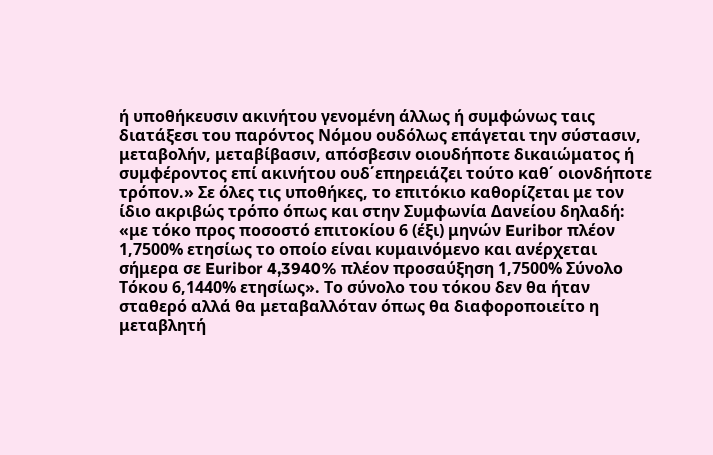ή υποθήκευσιν ακινήτου γενομένη άλλως ή συμφώνως ταις διατάξεσι του παρόντος Νόμου ουδόλως επάγεται την σύστασιν, μεταβολήν, μεταβίβασιν, απόσβεσιν οιουδήποτε δικαιώματος ή συμφέροντος επί ακινήτου ουδ΄επηρειάζει τούτο καθ΄ οιονδήποτε τρόπον.» Σε όλες τις υποθήκες, το επιτόκιο καθορίζεται με τον ίδιο ακριβώς τρόπο όπως και στην Συμφωνία Δανείου δηλαδή: «με τόκο προς ποσοστό επιτοκίου 6 (έξι) μηνών Euribor πλέον 1,7500% ετησίως το οποίο είναι κυμαινόμενο και ανέρχεται σήμερα σε Euribor 4,3940% πλέον προσαύξηση 1,7500% Σύνολο Τόκου 6,1440% ετησίως». Το σύνολο του τόκου δεν θα ήταν σταθερό αλλά θα μεταβαλλόταν όπως θα διαφοροποιείτο η μεταβλητή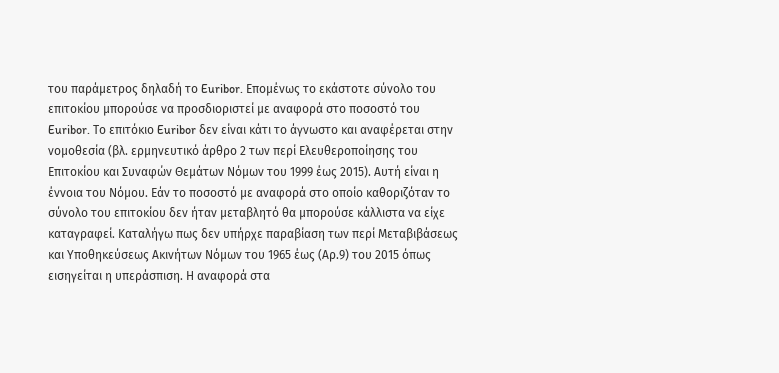του παράμετρος δηλαδή το Euribor. Επομένως το εκάστοτε σύνολο του επιτοκίου μπορούσε να προσδιοριστεί με αναφορά στο ποσοστό του Euribor. Το επιτόκιο Euribor δεν είναι κάτι το άγνωστο και αναφέρεται στην νομοθεσία (βλ. ερμηνευτικό άρθρο 2 των περί Ελευθεροποίησης του Επιτοκίου και Συναφών Θεμάτων Νόμων του 1999 έως 2015). Αυτή είναι η έννοια του Νόμου. Εάν το ποσοστό με αναφορά στο οποίο καθοριζόταν το σύνολο του επιτοκίου δεν ήταν μεταβλητό θα μπορούσε κάλλιστα να είχε καταγραφεί. Καταλήγω πως δεν υπήρχε παραβίαση των περί Μεταβιβάσεως και Υποθηκεύσεως Ακινήτων Νόμων του 1965 έως (Αρ.9) του 2015 όπως εισηγείται η υπεράσπιση. Η αναφορά στα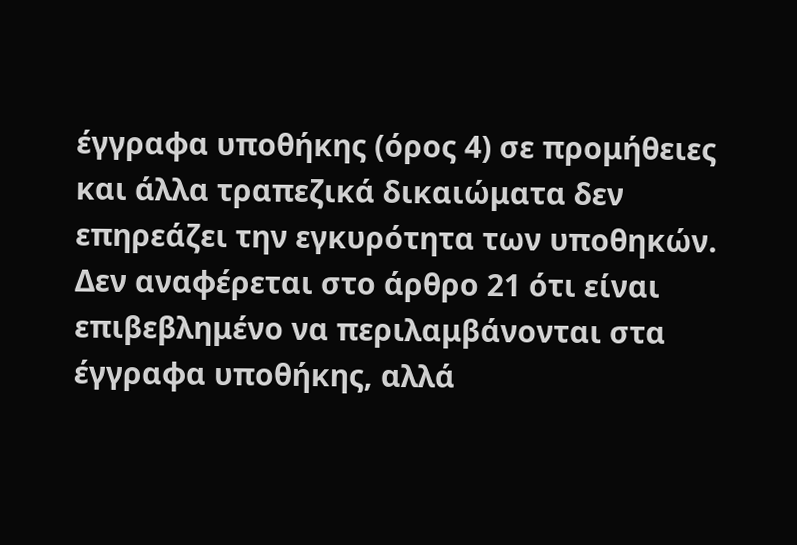έγγραφα υποθήκης (όρος 4) σε προμήθειες και άλλα τραπεζικά δικαιώματα δεν επηρεάζει την εγκυρότητα των υποθηκών. Δεν αναφέρεται στο άρθρο 21 ότι είναι επιβεβλημένο να περιλαμβάνονται στα έγγραφα υποθήκης, αλλά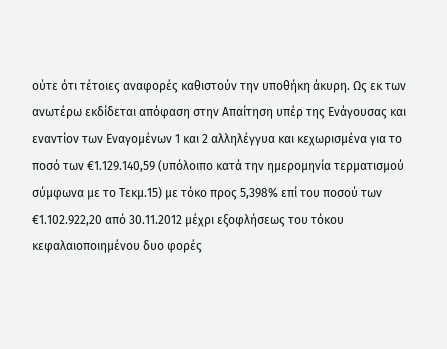ούτε ότι τέτοιες αναφορές καθιστούν την υποθήκη άκυρη. Ως εκ των ανωτέρω εκδίδεται απόφαση στην Απαίτηση υπέρ της Ενάγουσας και εναντίον των Εναγομένων 1 και 2 αλληλέγγυα και κεχωρισμένα για το ποσό των €1.129.140,59 (υπόλοιπο κατά την ημερομηνία τερματισμού σύμφωνα με το Τεκμ.15) με τόκο προς 5,398% επί του ποσού των €1.102.922,20 από 30.11.2012 μέχρι εξοφλήσεως του τόκου κεφαλαιοποιημένου δυο φορές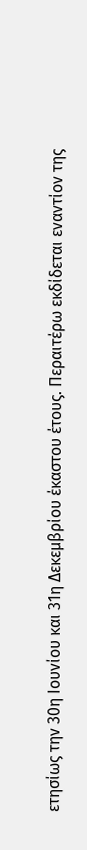ετησίως την 30η Ιουνίου και 31η Δεκεμβρίου έκαστου έτους. Περαιτέρω εκδίδεται εναντίον της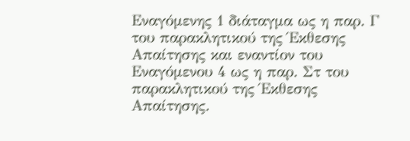Εναγόμενης 1 διάταγμα ως η παρ. Γ του παρακλητικού της Έκθεσης Απαίτησης και εναντίον του Εναγόμενου 4 ως η παρ. Στ του παρακλητικού της Έκθεσης Απαίτησης.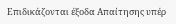Επιδικάζονται έξοδα Απαίτησης υπέρ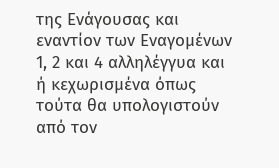της Ενάγουσας και εναντίον των Εναγομένων 1, 2 και 4 αλληλέγγυα και ή κεχωρισμένα όπως τούτα θα υπολογιστούν από τον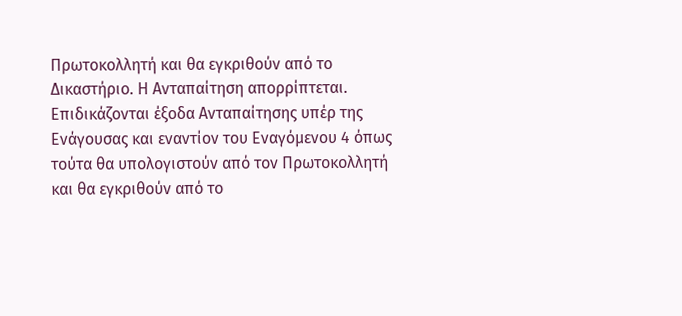Πρωτοκολλητή και θα εγκριθούν από το Δικαστήριο. Η Ανταπαίτηση απορρίπτεται. Επιδικάζονται έξοδα Ανταπαίτησης υπέρ της Ενάγουσας και εναντίον του Εναγόμενου 4 όπως τούτα θα υπολογιστούν από τον Πρωτοκολλητή και θα εγκριθούν από το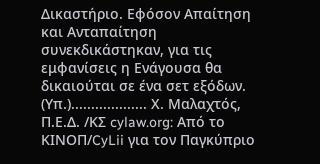Δικαστήριο. Εφόσον Απαίτηση και Ανταπαίτηση συνεκδικάστηκαν, για τις εμφανίσεις η Ενάγουσα θα δικαιούται σε ένα σετ εξόδων. (Υπ.)................... Χ. Μαλαχτός, Π.Ε.Δ. /ΚΣ cylaw.org: Από το ΚΙΝOΠ/CyLii για τον Παγκύπριο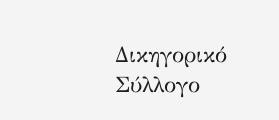Δικηγορικό Σύλλογο